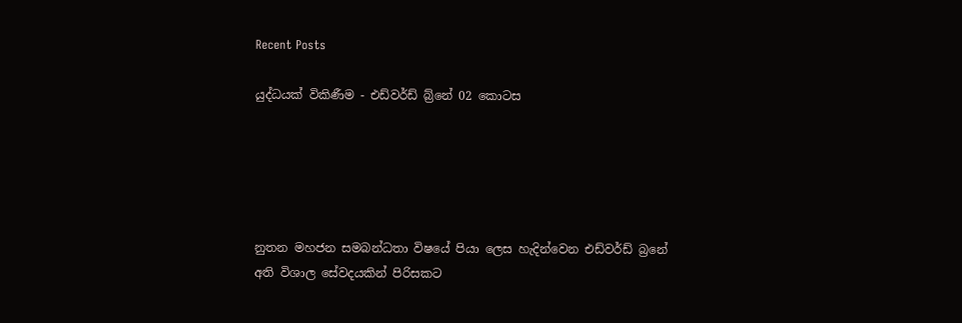Recent Posts

යුද්ධයක් විකිණීම - එඩ්වර්ඩ් බ්‍ර්නේ 02 කොටස





නුතන මහජන සමබන්ධතා විෂයේ පියා ලෙස හැදින්වෙන එඩ්වර්ඩ් බ්‍රනේ අති විශාල සේවදයකින් පිරිසකට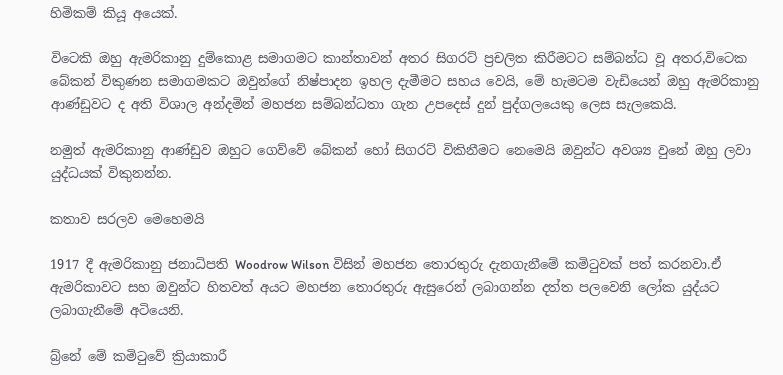හිමිකම් කියූ අයෙක්.

විටෙකි ඔහු ඇමරිකානු දුම්කොළ සමාගමට කාන්තාවන් අතර සිගරට් ප්‍රචලිත කිරීමටට සම්බන්ධ වූ අතර,විටෙක බේකන් විකුණන සමාගමකට ඔවුන්ගේ නිෂ්පාදන ඉහල දැමීමට සහය වෙයි, මේ හැමටම වැඩියෙන් ඔහු ඇමරිකානු ආණ්ඩුවට ද අති විශාල අන්දමින් මහජන සම්බන්ධතා ගැන උපදෙස් දුන් පුද්ගලයෙකු ලෙස සැලකෙයි.

නමුත් ඇමරිකානු ආණ්ඩුව ඔහුට ගෙව්වේ බේකන් හෝ සිගරට් විකිනීමට නෙමෙයි ඔවුන්ට අවශ්‍ය වුනේ ඔහු ලවා යුද්ධයක් විකුනන්න.

කතාව සරලව මෙහෙමයි

1917 දී ඇමරිකානු ජනාධිපති Woodrow Wilson විසින් මහජන තොරතුරු දැනගැනීමේ කමිටුවක් පත් කරනවා.ඒ ඇමරිකාවට සහ ඔවුන්ට හිතවත් අයට මහජන තොරතුරු ඇසුරෙන් ලබාගන්න දත්ත පලවෙනි ලෝක යුද්යට ලබාගැනීමේ අටියෙනි.

බ්‍ර්නේ මේ කමිටුවේ ක්‍රියාකාරී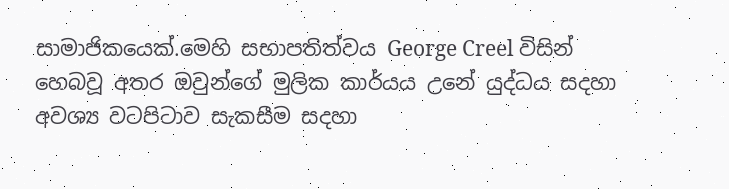සාමාජිකයෙක්.මෙහි සභාපතිත්වය George Creel විසින් හෙබවූ අතර ඔවුන්ගේ මුලික කාර්යය උනේ යුද්ධය සදහා අවශ්‍ය වටපිටාව සැකසීම සදහා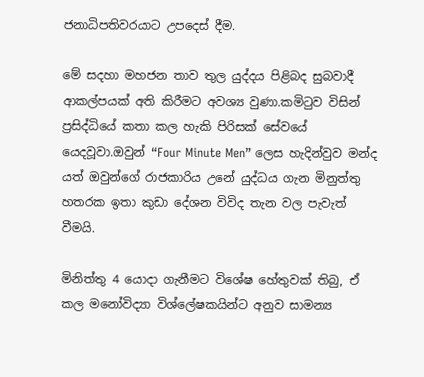ජනාධිපතිවරයාට උපදෙස් දීම.

මේ සදහා මහජන තාව තුල යුද්දය පිළිබද සුබවාදී ආකල්පයක් අති කිරීමට අවශ්‍ය වුණා.කමිටුව විසින් ප්‍රසිද්ධියේ කතා කල හැකි පිරිසක් සේවයේ යෙදවූවා.ඔවුන් “Four Minute Men” ලෙස හැදින්වුව මන්ද යත් ඔවුන්ගේ රාජකාරිය උනේ යුද්ධය ගැන මිනුත්තු හතරක ඉතා කුඩා දේශන විවිද තැන වල පැවැත් වීමයි.

මිනිත්තු 4 යොදා ගැනීමට විශේෂ හේතුවක් තිබු, ඒ කල මනෝවිද්‍යා විශ්ලේෂකයින්ට අනුව සාමන්‍ය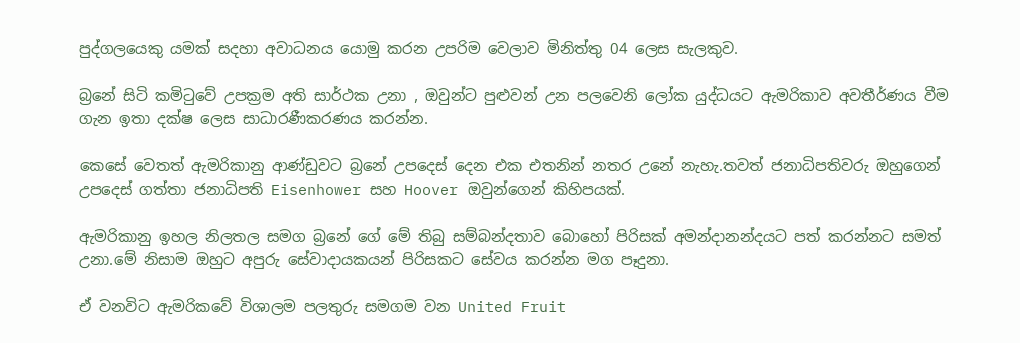පුද්ගලයෙකු යමක් සදහා අවාධනය යොමු කරන උපරිම වෙලාව මිනිත්තු 04 ලෙස සැලකුව.

බ්‍රනේ සිටි කමිටුවේ උපක්‍රම අති සාර්ථක උනා , ඔවුන්ට පුළුවන් උන පලවෙනි ලෝක යුද්ධයට ඇමරිකාව අවතීර්ණය වීම ගැන ඉතා දක්ෂ ලෙස සාධාරණීකරණය කරන්න.

කෙසේ වෙතත් ඇමරිකානු ආණ්ඩුවට බ්‍රනේ උපදෙස් දෙන එක එතනින් නතර උනේ නැහැ.තවත් ජනාධිපතිවරු ඔහුගෙන් උපදෙස් ගත්තා ජනාධිපති Eisenhower සහ Hoover ඔවුන්ගෙන් කිහිපයක්.

ඇමරිකානු ඉහල නිලතල සමග බ්‍රනේ ගේ මේ තිබු සම්බන්දතාව බොහෝ පිරිසක් අමන්දානන්දයට පත් කරන්නට සමත් උනා.මේ නිසාම ඔහුට අපුරු සේවාදායකයන් පිරිසකට සේවය කරන්න මග පෑදුනා.

ඒ වනවිට ඇමරිකවේ විශාලම පලතුරු සමගම වන United Fruit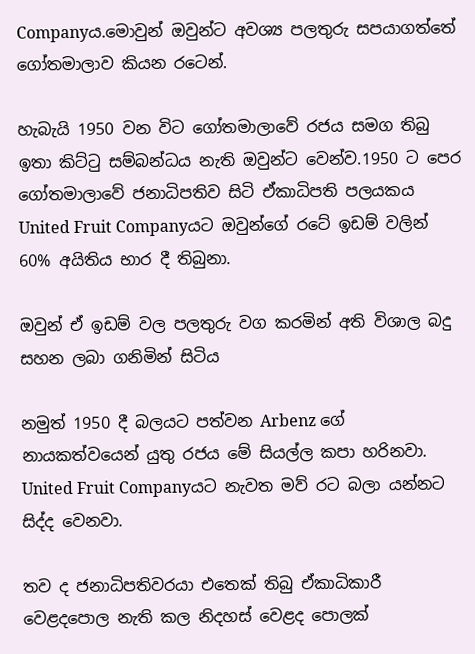Companyය.මොවුන් ඔවුන්ට අවශ්‍ය පලතුරු සපයාගත්තේ ගෝතමාලාව කියන රටෙන්.

හැබැයි 1950 වන විට ගෝතමාලාවේ රජය සමග තිබු ඉතා කිට්ටු සම්බන්ධය නැති ඔවුන්ට වෙන්ව.1950 ට පෙර ගෝතමාලාවේ ජනාධිපතිව සිටි ඒකාධිපති පලයකය United Fruit Companyයට ඔවුන්ගේ රටේ ඉඩම් වලින් 60% අයිතිය භාර දී තිබුනා.

ඔවුන් ඒ ඉඩම් වල පලතුරු වග කරමින් අති විශාල බදු සහන ලබා ගනිමින් සිටිය

නමුත් 1950 දී බලයට පත්වන Arbenz ගේ නායකත්වයෙන් යුතු රජය මේ සියල්ල කපා හරිනවා. United Fruit Companyයට නැවත මව් රට බලා යන්නට සිද්ද වෙනවා.

තව ද ජනාධිපතිවරයා එතෙක් තිබු ඒකාධිකාරී වෙළදපොල නැති කල නිදහස් වෙළද පොලක්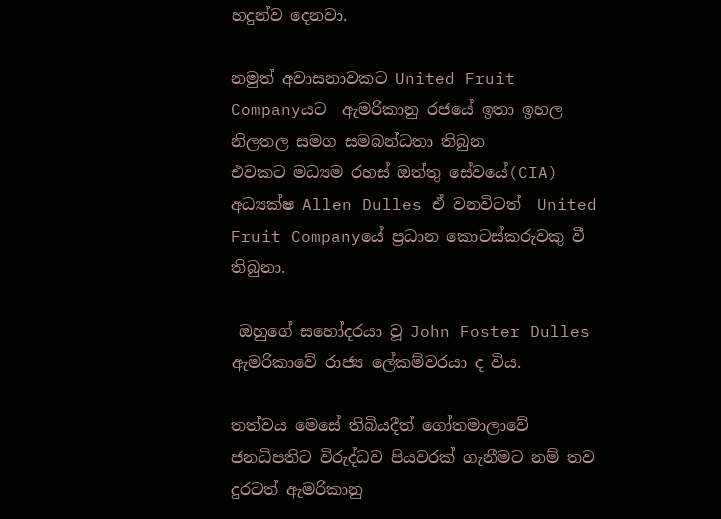හදුන්ව දෙනවා.

නමුත් අවාසනාවකට United Fruit Companyයට  ඇමරිකානු රජයේ ඉතා ඉහල නිලතල සමග සමබන්ධතා තිබුන
එවකට මධ්‍යම රහස් ඔත්තු සේවයේ(CIA) අධ්‍යක්ෂ Allen Dulles ඒ වනවිටත්  United Fruit Companyයේ ප්‍රධාන කොටස්කරුවකු වී තිබුනා.

 ඔහුගේ සහෝදරයා වූ John Foster Dulles ඇමරිකාවේ රාජ්‍ය ලේකම්වරයා ද විය.

තත්වය මෙසේ තිබියදීත් ගෝතමාලාවේ ජනධිපතිට විරුද්ධව පියවරක් ගැනීමට නම් තව දුරටත් ඇමරිකානු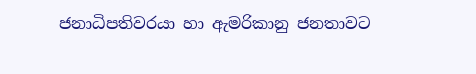ජනාධිපතිවරයා හා ඇමරිකානු ජනතාවට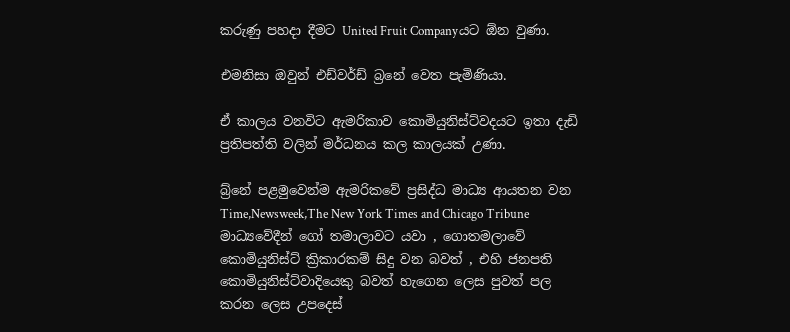කරුණු පහදා දීමට United Fruit Companyයට ඕන වුණා.

එමනිසා ඔවුන් එඩ්වර්ඩ් බ්‍රනේ වෙත පැමිණියා.

ඒ කාලය වනවිට ඇමරිකාව කොමියුනිස්ට්වදයට ඉතා දැඩි ප්‍රතිපත්ති වලින් මර්ධනය කල කාලයක් උණා.

බ්‍ර්නේ පළමුවෙන්ම ඇමරිකවේ ප්‍රසිද්ධ මාධ්‍ය ආයතන වන  Time,Newsweek,The New York Times and Chicago Tribune මාධ්‍යවේදීන් ගෝ තමාලාවට යවා , ගොතමලාවේ කොමියුනිස්ට් ක්‍රිකාරකම් සිදු වන බවත් , එහි ජනපති කොමියුනිස්ට්වාදියෙකු බවත් හැගෙන ලෙස පුවත් පල කරන ලෙස උපදෙස්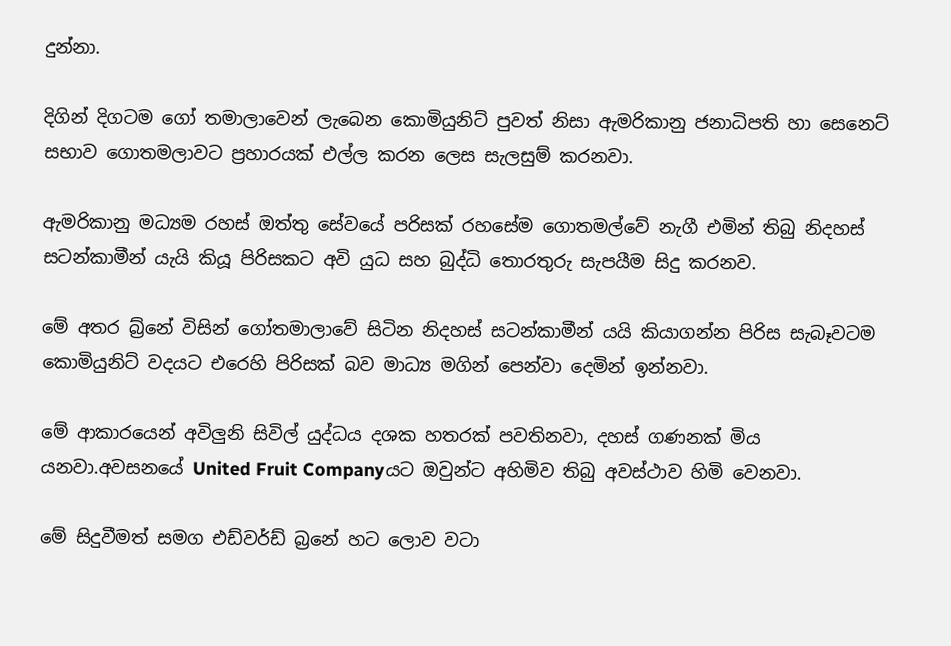දුන්නා.

දිගින් දිගටම ගෝ තමාලාවෙන් ලැබෙන කොමියුනිට් පුවත් නිසා ඇමරිකානු ජනාධිපති හා සෙනෙට් සභාව ගොතමලාවට ප්‍රහාරයක් එල්ල කරන ලෙස සැලසුම් කරනවා.

ඇමරිකානු මධ්‍යම රහස් ඔත්තු සේවයේ පරිසක් රහසේම ගොතමල්වේ නැගී එමින් තිබු නිදහස් සටන්කාමීන් යැයි කියූ පිරිසකට අවි යුධ සහ බුද්ධි තොරතුරු සැපයීම සිදු කරනව.

මේ අතර බ්‍ර්නේ විසින් ගෝතමාලාවේ සිටින නිදහස් සටන්කාමීන් යයි කියාගන්න පිරිස සැබෑවටම කොමියුනිට් වදයට එරෙහි පිරිසක් බව මාධ්‍ය මගින් පෙන්වා දෙමින් ඉන්නවා.

මේ ආකාරයෙන් අවිලුනි සිවිල් යුද්ධය දශක හතරක් පවතිනවා, දහස් ගණනක් මිය යනවා.අවසනයේ United Fruit Companyයට ඔවුන්ට අහිමිව තිබු අවස්ථාව හිමි වෙනවා.

මේ සිදුවීමත් සමග එඩ්වර්ඩ් බ්‍රනේ හට ලොව වටා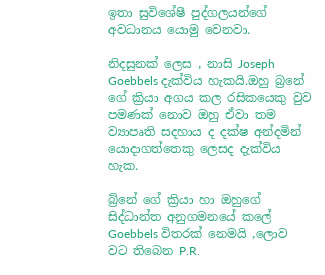ඉතා සුවිශේෂී පුද්ගලයන්ගේ අවධානය යොමු වෙනවා.

නිදසුනක් ලෙස , නාසි Joseph Goebbels දැක්විය හැකයි.ඔහු බ්‍රනේ ගේ ක්‍රියා අගය කල රසිකයෙකු වුව පමණක් නොව ඔහු ඒවා තම ව්‍යාපෘති සදහාය ද දක්ෂ අන්දමින් යොදාගත්තෙකු ලෙසද දැක්විය හැක.

බ්‍ර්නේ ගේ ක්‍රියා හා ඔහුගේ සිද්ධාන්ත අනුගමනයේ කලේ Goebbels විතරක් නෙමයි ,ලොව වට තිබෙන P.R.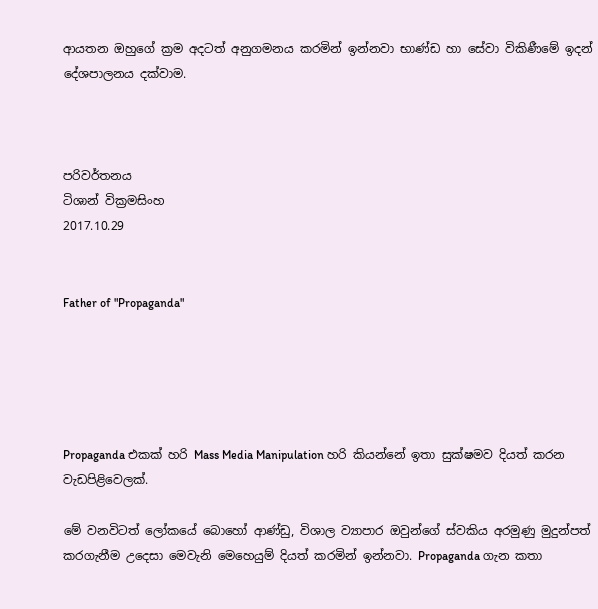ආයතන ඔහුගේ ක්‍රම අදටත් අනුගමනය කරමින් ඉන්නවා භාණ්ඩ හා සේවා විකිණීමේ ඉදන් දේශපාලනය දක්වාම.



පරිවර්තනය
ටිශාන් වික්‍රමසිංහ
2017.10.29


Father of "Propaganda"





Propaganda එකක් හරි Mass Media Manipulation හරි කියන්නේ ඉතා සුක්ෂමව දියත් කරන වැඩපිළිවෙලක්.

මේ වනවිටත් ලෝකයේ බොහෝ ආණ්ඩු, විශාල ව්‍යාපාර ඔවුන්ගේ ස්වකිය අරමුණු මුදුන්පත් කරගැනීම උදෙසා මෙවැනි මෙහෙයුම් දියත් කරමින් ඉන්නවා. Propaganda ගැන කතා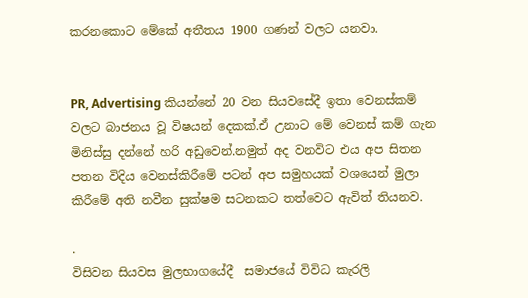කරනකොට මේකේ අතීතය 1900 ගණන් වලට යනවා.


PR, Advertising කියන්නේ 20 වන සියවසේදී ඉතා වෙනස්කම් වලට බාජනය වූ විෂයන් දෙකක්.ඒ උනාට මේ වෙනස් කම් ගැන මිනිස්සු දන්නේ හරි අඩුවෙන්.නමුත් අද වනවිට එය අප සිතන පතන විදිය වෙනස්කිරීමේ පටන් අප සමුහයක් වශයෙන් මුලා කිරීමේ අති නවීන සුක්ෂම සටනකට තත්වෙට ඇවිත් තියනව.

.
විසිවන සියවස මුලභාගයේදී  සමාජයේ විවිධ කැරලි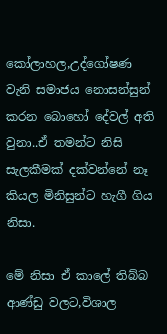කෝලාහල,උද්ගෝෂණ වැනි සමාජය නොසන්සුන් කරන බොහෝ දේවල් අති වුනා..ඒ තමන්ට නිසි සැලකීමක් දක්වන්නේ නෑ කියල මිනිසුන්ට හැගී ගිය නිසා.

මේ නිසා ඒ කාලේ තිබ්බ ආණ්ඩු වලට,විශාල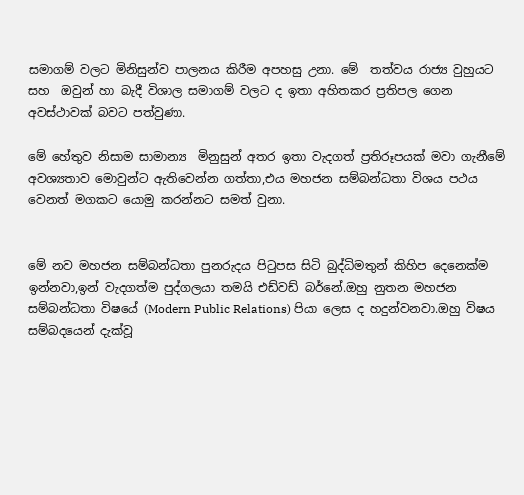සමාගම් වලට මිනිසුන්ව පාලනය කිරීම අපහසු උනා. මේ  තත්වය රාජ්‍ය වුහුයට සහ  ඔවුන් හා බැදී විශාල සමාගම් වලට ද ඉතා අහිතකර ප්‍රතිපල ගෙන අවස්ථාවක් බවට පත්වුණා.

මේ හේතුව නිසාම සාමාන්‍ය  මිනුසුන් අතර ඉතා වැදගත් ප්‍රතිරූපයක් මවා ගැනීමේ අවශ්‍යතාව මොවුන්ට ඇතිවෙන්න ගත්තා,එය මහජන සම්බන්ධතා විශය පථය වෙනත් මගකට යොමු කරන්නට සමත් වුනා.


මේ නව මහජන සම්බන්ධතා පුනරුදය පිටුපස සිටි බුද්ධිමතුන් කිහිප දෙනෙක්ම ඉන්නවා,ඉන් වැදගත්ම පුද්ගලයා තමයි එඩ්වඩ් බර්නේ.ඔහු නුතන මහජන සම්බන්ධතා විෂයේ (Modern Public Relations) පියා ලෙස ද හදුන්වනවා.ඔහු විෂය සම්බදයෙන් දැක්වූ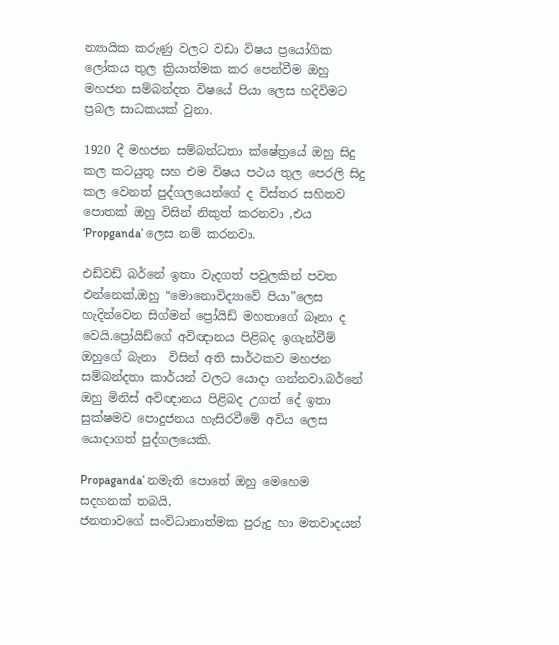න්‍යායික කරුණු වලට වඩා විෂය ප්‍රයෝගික ලෝකය තුල ක්‍රියාත්මක කර පෙන්වීම ඔහු මහජන සම්බන්දත විෂයේ පියා ලෙස හදිවිමට ප්‍රබල සාධකයක් වුනා.

1920 දී මහජන සම්බන්ධතා ක්ෂේත්‍රයේ ඔහු සිදු කල කටයුතු සහ එම විෂය පථය තුල පෙරලි සිදු කල වෙනත් පුද්ගලයෙන්ගේ ද විස්තර සහිතව පොතක් ඔහු විසින් නිකුත් කරනවා ,එය ‘Propganda’ ලෙස නම් කරනවා.

එඩ්වඩ් බර්නේ ඉතා වැදගත් පවුලකින් පවත එන්නෙක්,ඔහු “මොනොවිද්‍යාවේ පියා”ලෙස හැදින්වෙන සිග්මන් ප්‍රෝයිඩ් මහතාගේ බෑනා ද වෙයි.ප්‍රෝයිඩ්ගේ අවිඥානය පිළිබද ඉගැන්වීම් ඔහුගේ බැනා  විසින් අති සාර්ථකව මහජන සම්බන්දතා කාර්යන් වලට යොදා ගන්නවා.බර්නේ ඔහු මිනිස් අවිඥානය පිළිබද උගත් දේ ඉතා සුක්ෂමව පොදුජනය හැසිරවීමේ අවිය ලෙස යොදාගත් පුද්ගලයෙකි.

Propaganda’ නමැති පොතේ ඔහු මෙහෙම සදහනක් තබයි,
ජනතාවගේ සංවිධානාත්මක පුරුදු හා මතවාදයන්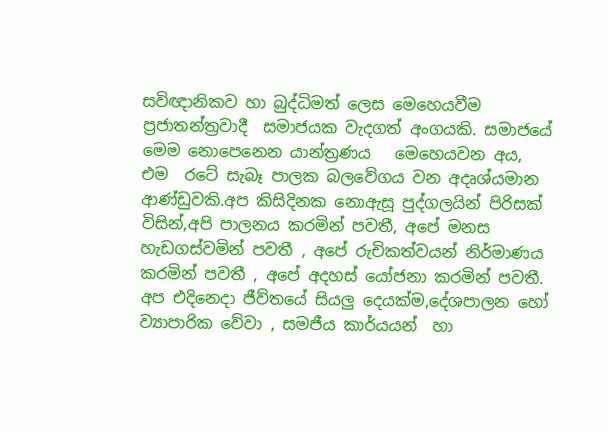සවිඥානිකව හා බුද්ධිමත් ලෙස මෙහෙයවීම ප්‍රජාතන්ත්‍රවාදී  සමාජයක වැදගත් අංගයකි. සමාජයේ මෙම නොපෙනෙන යාන්ත්‍රණය   මෙහෙයවන අය, එම  රටේ සැබෑ පාලක බලවේගය වන අදෘශ්යමාන ආණ්ඩුවකි.අප කිසිදිනක නොඇසූ පුද්ගලයින් පිරිසක් විසින්,අපි පාලනය කරමින් පවතී, අපේ මනස හැඩගස්වමින් පවතී , අපේ රුචිකත්වයන් නිර්මාණය කරමින් පවතී , අපේ අදහස් යෝජනා කරමින් පවතී. අප එදිනෙදා ජීව්තයේ සියලු දෙයක්ම,දේශපාලන හෝ ව්‍යාපාරික වේවා , සමජීය කාර්යයන්  හා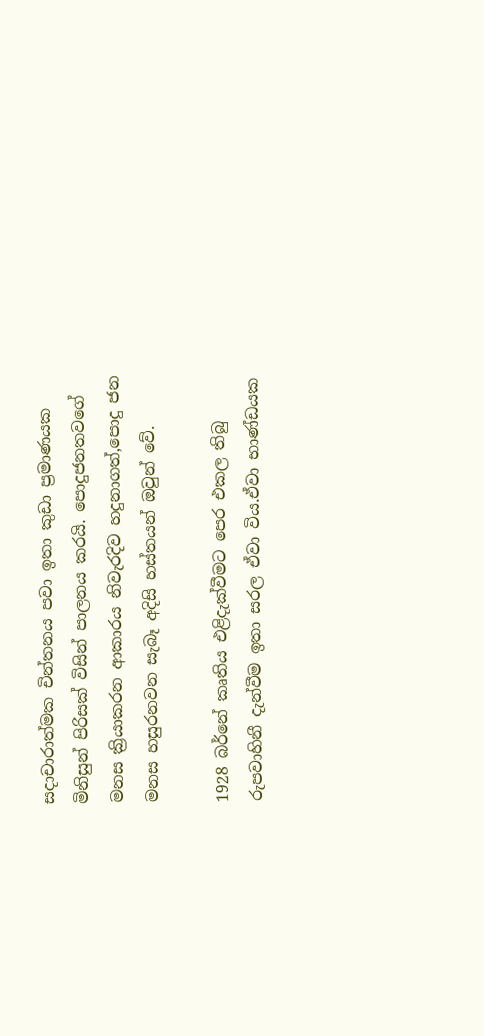සදාචාරාත්මක චින්තනය පවා ඉතා කුඩා ප්‍රමාණයක මිනිසුන් පිරිසක් විසින් පාලනය කරයි. පොදුජනතවගේ  මනස ක්‍රියාකරන ආකාරය නිවැරදිව හදුනාගත්,පොදු ජන මනස හසුරනවන සැබෑ අදිසි හස්තයන් ඔවුන් වේ.

1928 බර්නේ කෘතිය එළිදැක්වීමට පෙර එකල තිබු රුපවාහිනී දැන්වීම ඉතා සරල ඒවා විය.ඒවා භාණ්ඩයක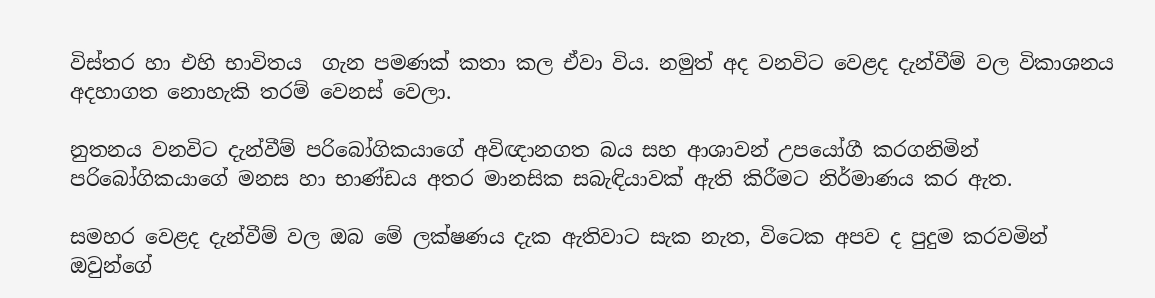විස්තර හා එහි භාවිතය  ගැන පමණක් කතා කල ඒවා විය. නමුත් අද වනවිට වෙළද දැන්වීම් වල විකාශනය අදහාගත නොහැකි තරම් වෙනස් වෙලා.

නුතනය වනවිට දැන්වීම් පරිබෝගිකයාගේ අවිඥානගත බය සහ ආශාවන් උපයෝගී කරගනිමින් පරිබෝගිකයාගේ මනස හා භාණ්ඩය අතර මානසික සබැඳියාවක් ඇති කිරීමට නිර්මාණය කර ඇත.

සමහර වෙළද දැන්වීම් වල ඔබ මේ ලක්ෂණය දැක ඇතිවාට සැක නැත, විටෙක අපව ද පුදුම කරවමින් ඔවුන්ගේ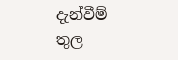දැන්වීම් තුල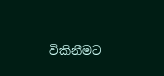විකිනීමට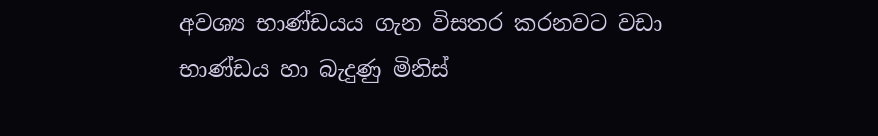අවශ්‍ය භාණ්ඩයය ගැන විසතර කරනවට වඩා භාණ්ඩය හා බැදුණු මිනිස්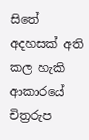සිතේ අදහසක් අති කල හැකි ආකාරයේ චිත්‍රරුප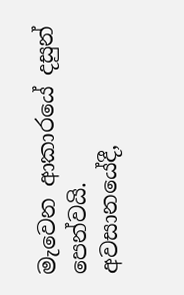මැවෙන ආකාරයේ දසුන් පෙන්වයි.
අවසානයේදී,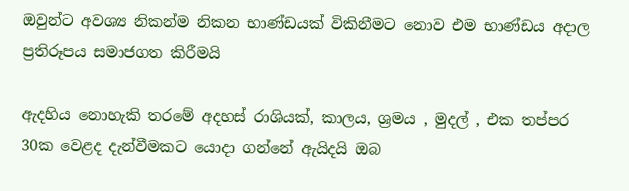ඔවුන්ට අවශ්‍ය නිකන්ම නිකන භාණ්ඩයක් විකිනීමට නොව එම භාණ්ඩය අදාල ප්‍රතිරූපය සමාජගත කිරීමයි

ඇදහිය නොහැකි තරමේ අදහස් රාශියක්, කාලය, ශ්‍රමය , මුදල් , එක තප්පර 30ක වෙළද දැන්වීමකට යොදා ගන්නේ ඇයිදයි ඔබ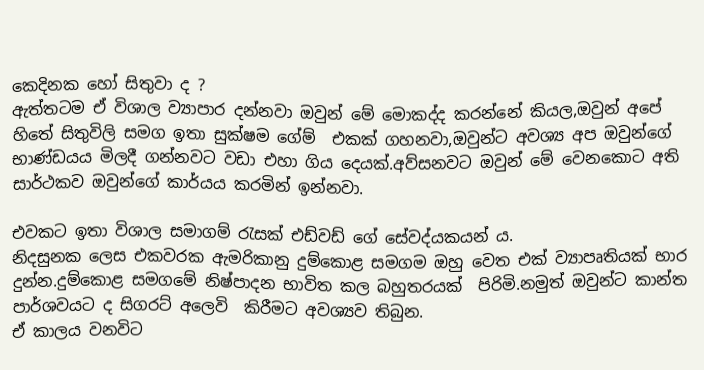කෙදිනක හෝ සිතුවා ද ?
ඇත්තටම ඒ විශාල ව්‍යාපාර දන්නවා ඔවුන් මේ මොකද්ද කරන්නේ කියල,ඔවුන් අපේ හිතේ සිතුවිලි සමග ඉතා සුක්ෂම ගේම්  එකක් ගහනවා,ඔවුන්ට අවශ්‍ය අප ඔවුන්ගේ භාණ්ඩයය මිලදී ගන්නවට වඩා එහා ගිය දෙයක්.අව්සනවට ඔවුන් මේ වෙනකොට අති සාර්ථකව ඔවුන්ගේ කාර්යය කරමින් ඉන්නවා.

එවකට ඉතා විශාල සමාගම් රැසක් එඩ්වඩ් ගේ සේවද්යකයන් ය.
නිදසුනක ලෙස එකවරක ඇමරිකානු දුම්කොළ සමගම ඔහු වෙත එක් ව්‍යාපෘතියක් භාර  දුන්න.දුම්කොළ සමගමේ නිෂ්පාදන භාවිත කල බහුතරයක්  පිරිමි.නමුත් ඔවුන්ට කාන්ත පාර්ශවයට ද සිගරට් අලෙවි  කිරීමට අවශ්‍යව තිබුන.
ඒ කාලය වනවිට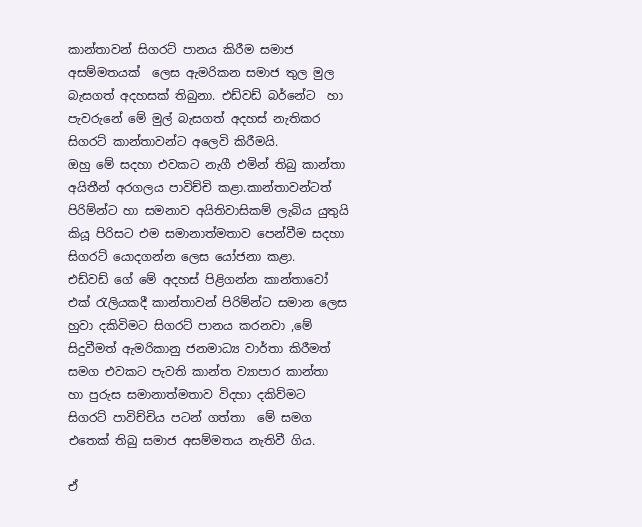කාන්තාවන් සිගරට් පානය කිරීම සමාජ අසම්මතයක්  ලෙස ඇමරිකන සමාජ තුල මුල බැසගත් අදහසක් තිබුනා. එඩ්වඩ් බර්නේට  හා පැවරුනේ මේ මුල් බැසගත් අදහස් නැතිකර සිගරට් කාන්තාවන්ට අලෙවි කිරීමයි.
ඔහු මේ සදහා එවකට නැගී එමින් තිබු කාන්තා අයිතීන් අරගලය පාවිච්චි කළා.කාන්තාවන්ටත් පිරිම්න්ට හා සමනාව අයිතිවාසිකම් ලැබිය යුතුයි කියූ පිරිසට එම සමානාත්මතාව පෙන්වීම සදහා සිගරට් යොදගන්න ලෙස යෝජනා කළා.
එඩ්වඩ් ගේ මේ අදහස් පිළිගන්න කාන්තාවෝ  එක් රැලියකදී කාන්තාවන් පිරිම්න්ට සමාන ලෙස හුවා දකිවිමට සිගරට් පානය කරනවා ,මේ සිදුවීමත් ඇමරිකානු ජනමාධ්‍ය වාර්තා කිරීමත් සමග එවකට පැවති කාන්ත ව්‍යාපාර කාන්තා හා පුරුස සමානාත්මතාව විදහා දකිව්මට සිගරට් පාවිච්චිය පටන් ගත්තා  මේ සමග එතෙක් තිබු සමාජ අසම්මතය නැතිවී ගිය.

ඒ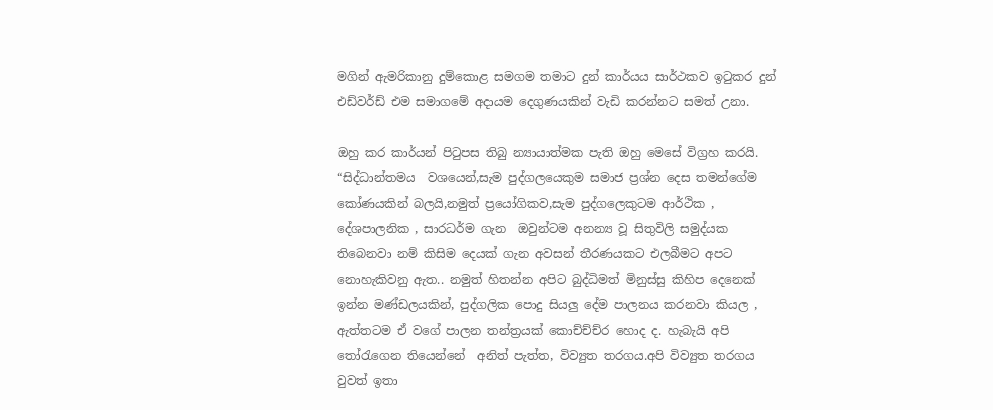මගින් ඇමරිකානු දුම්කොළ සමගම තමාට දුන් කාර්යය සාර්ථකව ඉටුකර දුන් එඩ්වර්ඩ් එම සමාගමේ අදායම දෙගුණයකින් වැඩි කරන්නට සමත් උනා.

ඔහු කර කාර්යන් පිටුපස තිබු න්‍යායාත්මක පැති ඔහු මෙසේ විග්‍රහ කරයි.
“සිද්ධාන්තමය  වශයෙන්,සැම පුද්ගලයෙකුම සමාජ ප්‍රශ්න දෙස තමන්ගේම කෝණයකින් බලයි,නමුත් ප්‍රයෝගිකව,සැම පුද්ගලෙකුටම ආර්ථික , දේශපාලනික , සාරධර්ම ගැන  ඔවුන්ටම අනන්‍ය වූ සිතුවිලි සමුද්යක තිබෙනවා නම් කිසිම දෙයක් ගැන අවසන් තීරණයකට එලබීමට අපට නොහැකිවනු ඇත.. නමුත් හිතන්න අපිට බුද්ධිමත් මිනුස්සු කිහිප දෙනෙක් ඉන්න මණ්ඩලයකින්, පුද්ගලික පොදු සියලු දේම පාලනය කරනවා කියල , ඇත්තටම ඒ වගේ පාලන තන්ත්‍රයක් කොච්ච්ච්ර හොද ද. හැබැයි අපි තෝරැගෙන තියෙන්නේ  අනිත් පැත්ත, විව්‍යුත තරගය.අපි විව්‍යුත තරගය  වුවත් ඉතා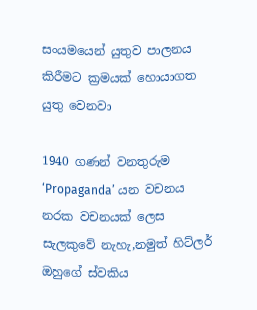සංයමයෙන් යුතුව පාලනය කිරීමට ක්‍රමයක් හොයාගත යුතු වෙනවා

1940 ගණන් වනතුරුම ‘Propaganda’ යන වචනය නරක වචනයක් ලෙස සැලකුවේ නැහැ,නමුත් හිට්ලර් ඔහුගේ ස්වකිය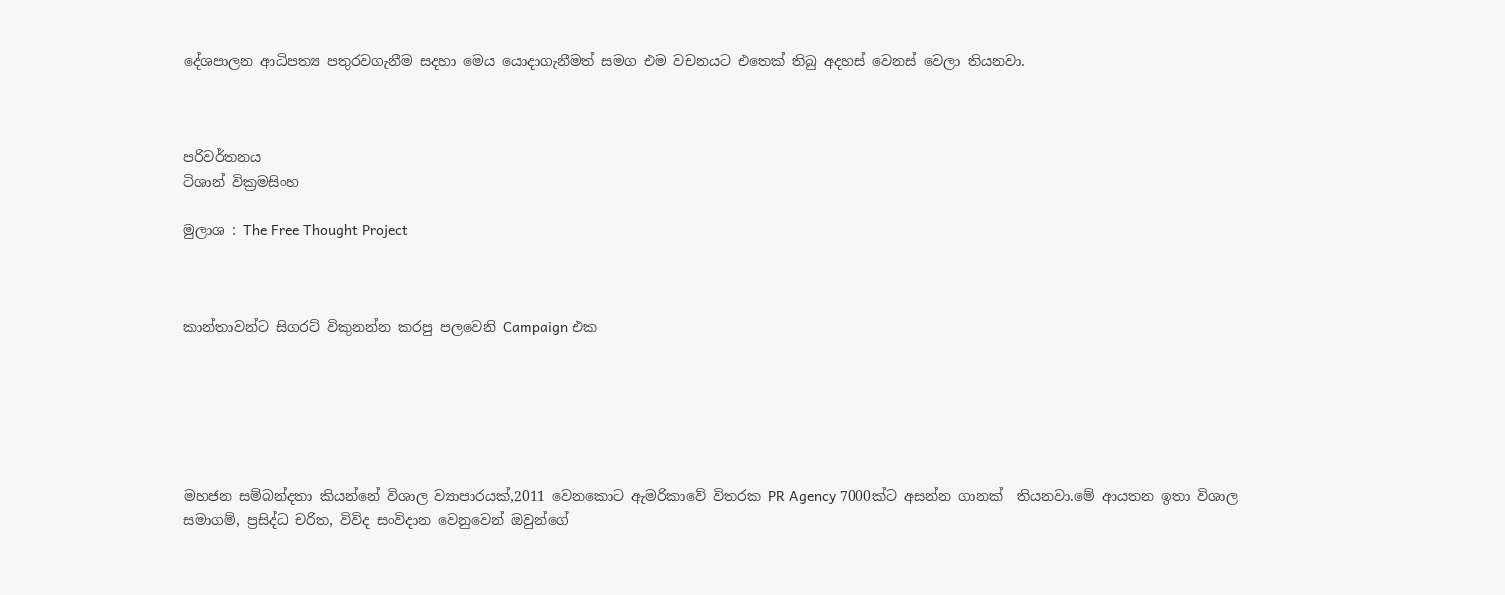දේශපාලන ආධිපත්‍ය පතුරවගැනීම සදහා මෙය යොදාගැනීමත් සමග එම වචනයට එතෙක් තිබු අදහස් වෙනස් වෙලා තියනවා.



පරිවර්තනය
ටිශාන් වික්‍රමසිංහ

මුලාශ : The Free Thought Project



කාන්තාවන්ට සිගරට් විකුනන්න කරපු පලවෙනි Campaign එක






මහජන සම්බන්දතා කියන්නේ විශාල ව්‍යාපාරයක්,2011 වෙනකොට ඇමරිකාවේ විතරක PR Agency 7000ක්ට අසන්න ගානක්  තියනවා.මේ ආයතන ඉතා විශාල සමාගම්, ප්‍රසිද්ධ චරිත, විවිද සංවිදාන වෙනුවෙන් ඔවුන්ගේ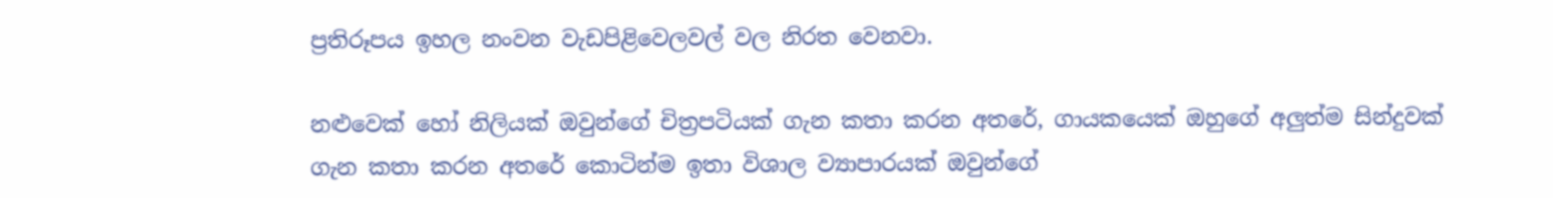ප්‍රතිරූපය ඉහල නංවන වැඩපිළිවෙලවල් වල නිරත වෙනවා.

නළුවෙක් හෝ නිලියක් ඔවුන්ගේ චිත්‍රපටියක් ගැන කතා කරන අතරේ, ගායකයෙක් ඔහුගේ අලුත්ම සින්දුවක් ගැන කතා කරන අතරේ කොටින්ම ඉතා විශාල ව්‍යාපාරයක් ඔවුන්ගේ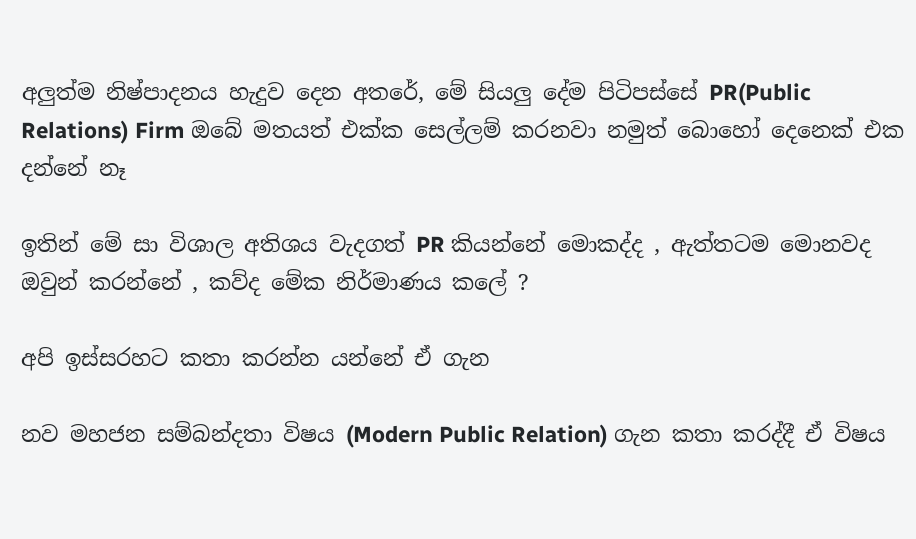අලුත්ම නිෂ්පාදනය හැදුව දෙන අතරේ, මේ සියලු දේම පිටිපස්සේ PR(Public Relations) Firm ඔබේ මතයත් එක්ක සෙල්ලම් කරනවා නමුත් බොහෝ දෙනෙක් එක දන්නේ නෑ

ඉතින් මේ සා විශාල අතිශය වැදගත් PR කියන්නේ මොකද්ද , ඇත්තටම මොනවද ඔවුන් කරන්නේ , කව්ද මේක නිර්මාණය කලේ ?

අපි ඉස්සරහට කතා කරන්න යන්නේ ඒ ගැන

නව මහජන සම්බන්දතා විෂය (Modern Public Relation) ගැන කතා කරද්දී ඒ විෂය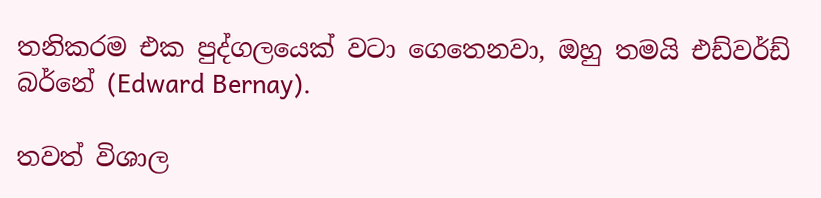තනිකරම එක පුද්ගලයෙක් වටා ගෙතෙනවා, ඔහු තමයි එඩ්වර්ඩ් බර්නේ (Edward Bernay).

තවත් විශාල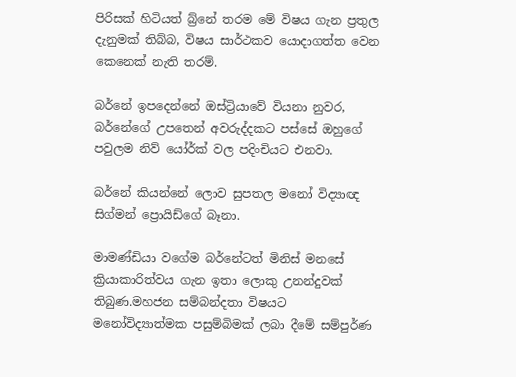පිරිසක් හිටියත් බ්‍ර්නේ තරම මේ විෂය ගැන ප්‍රතුල දැනුමක් තිබ්බ, විෂය සාර්ථකව යොදාගත්ත වෙන කෙනෙක් නැති තරම්.

බර්නේ ඉපදෙන්නේ ඔස්ට්‍රියාවේ වියනා නුවර, බර්නේගේ උපතෙන් අවරුද්දකට පස්සේ ඔහුගේ පවුලම නිව් යෝර්ක් වල පදිංචියට එනවා.

බර්නේ කියන්නේ ලොව සුපතල මනෝ විද්‍යාඥ සිග්මන් ප්‍රොයිඩ්ගේ බෑනා.

මාමණ්ඩියා වගේම බර්නේටත් මිනිස් මනසේ ක්‍රියාකාරිත්වය ගැන ඉතා ලොකු උනන්දුවක් තිබුණ.මහජන සම්බන්දතා විෂයට මනෝවිද්‍යාත්මක පසුම්බිමක් ලබා දීමේ සම්පුර්ණ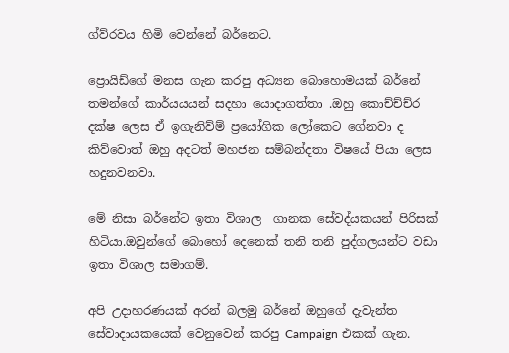ග්ව්රවය හිමි වෙන්නේ බර්නෙට.

ප්‍රොයිඩ්ගේ මනස ගැන කරපු අධ්‍යන බොහොමයක් බර්නේ තමන්ගේ කාර්යයයන් සදහා යොදාගත්තා .ඔහු කොච්ච්ච්ර දක්ෂ ලෙස ඒ ඉගැනිව්ම් ප්‍රයෝගික ලෝකෙට ගේනවා ද කිව්වොත් ඔහු අදටත් මහජන සම්බන්දතා විෂයේ පියා ලෙස හදුනවනවා.

මේ නිසා බර්නේට ඉතා විශාල  ගානක සේවද්යකයන් පිරිසක් හිටියා.ඔවුන්ගේ බොහෝ දෙනෙක් තනි තනි පුද්ගලයන්ට වඩා ඉතා විශාල සමාගම්.

අපි උදාහරණයක් අරන් බලමු බර්නේ ඔහුගේ දැවැන්ත සේවාදායකයෙක් වෙනුවෙන් කරපු Campaign එකක් ගැන.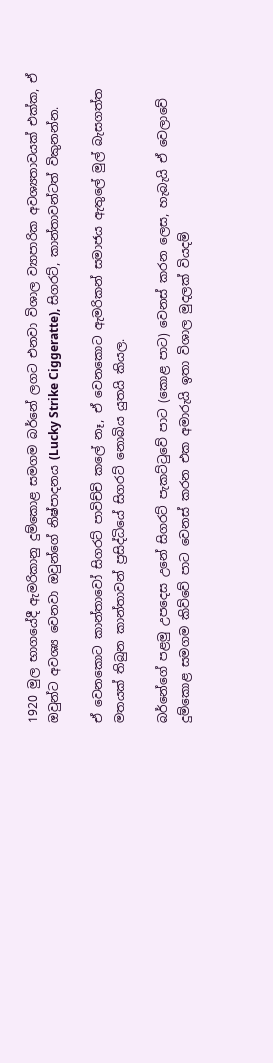1920 මුල භාගයේදී ඇමරිකානු දුම්කොළ සමගම බර්නේ ලගට එනවා විශාල ව්‍යාපාරික අවශ්‍යතාවයක් එක්ක, ඒ ඔවුන්ට අවශ්‍ය වෙනවා ඔවුන්ගේ නිෂ්පාදනය (Lucky Strike Ciggeratte), සිගරට්, කාන්තාවන්ටත් විකුනන්න.

ඒ වෙනකොට කාන්තාවෝ සිගරට් පාවිච්චි කලේ නෑ, ඒ වෙනකොට ඇමරිකන් සමාජය ඇතුලේ මුල් බැසගත්ත මතයක් තිබුන කාන්තාවන් ප්‍රසිද්ධියේ සිගරට් නොබිය යුතයි කියල.

බර්නේගේ පළමු උපදෙස උනේ සිගරට් පැකට්ටුවේ පාට (කොළ පාට) වෙනස් කරන ලෙස, හැබැයි ඒ වෙලාවේ දුම්කොළ සමගම කිව්වේ පාට වෙනස් කරන එක අමාරුයි ඉතා විශාල මුදලක් වියදම්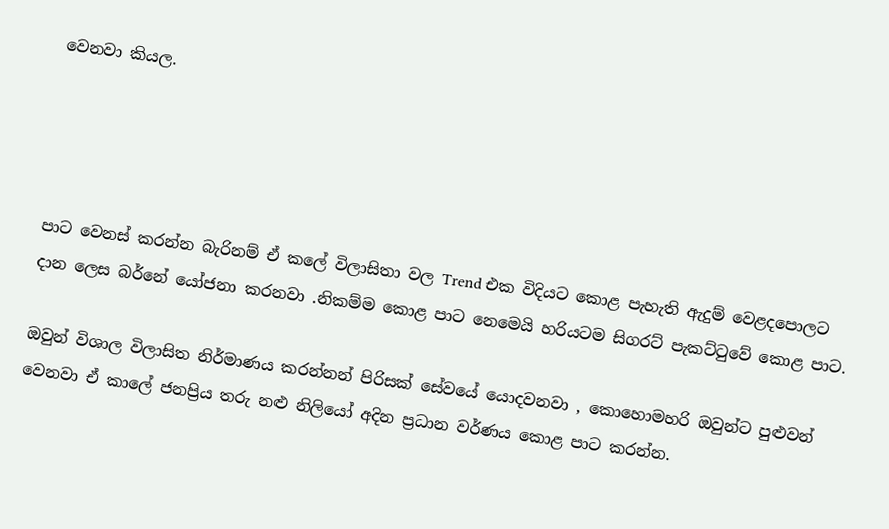වෙනවා කියල.




පාට වෙනස් කරන්න බැරිනම් ඒ කලේ විලාසිතා වල Trend එක විදියට කොළ පැහැති ඇදුම් වෙළදපොලට දාන ලෙස බර්නේ යෝජනා කරනවා .නිකම්ම කොළ පාට නෙමෙයි හරියටම සිගරට් පැකට්ටුවේ කොළ පාට.

ඔවුන් විශාල විලාසිත නිර්මාණය කරන්නන් පිරිසක් සේවයේ යොදවනවා , කොහොමහරි ඔවුන්ට පුළුවන් වෙනවා ඒ කාලේ ජනප්‍රිය තරු නළු නිලියෝ අදින ප්‍රධාන වර්ණය කොළ පාට කරන්න.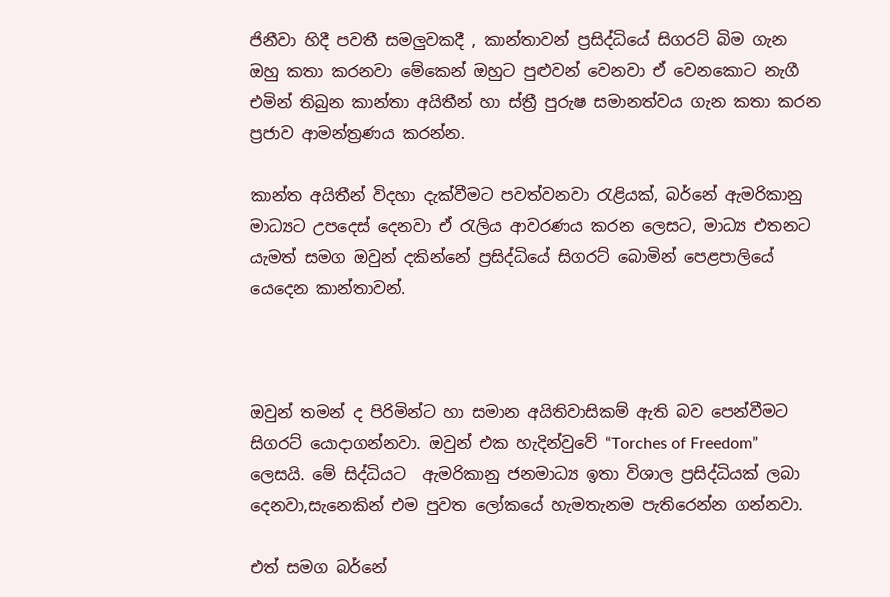ජිනීවා හිදී පවතී සමලුවකදී , කාන්තාවන් ප්‍රසිද්ධියේ සිගරට් බිම ගැන ඔහු කතා කරනවා මේකෙන් ඔහුට පුළුවන් වෙනවා ඒ වෙනකොට නැගී එමින් තිබුන කාන්තා අයිතීන් හා ස්ත්‍රී පුරුෂ සමානත්වය ගැන කතා කරන ප්‍රජාව ආමන්ත්‍රණය කරන්න.

කාන්ත අයිතීන් විදහා දැක්වීමට පවත්වනවා රැළියක්, බර්නේ ඇමරිකානු මාධ්‍යට උපදෙස් දෙනවා ඒ රැලිය ආවරණය කරන ලෙසට, මාධ්‍ය එතනට යැමත් සමග ඔවුන් දකින්නේ ප්‍රසිද්ධියේ සිගරට් බොමින් පෙළපාලියේ යෙදෙන කාන්තාවන්.



ඔවුන් තමන් ද පිරිමින්ට හා සමාන අයිතිවාසිකම් ඇති බව පෙන්වීමට සිගරට් යොදාගන්නවා. ඔවුන් එක හැදින්වුවේ “Torches of Freedom” ලෙසයි. මේ සිද්ධියට  ඇමරිකානු ජනමාධ්‍ය ඉතා විශාල ප්‍රසිද්ධියක් ලබා දෙනවා,සැනෙකින් එම පුවත ලෝකයේ හැමතැනම පැතිරෙන්න ගන්නවා.

එත් සමග බර්නේ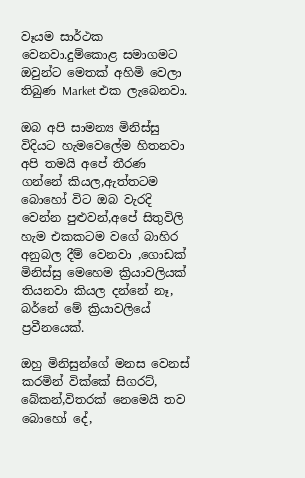වෑයම සාර්ථක වෙනවා.දුම්කොළ සමාගමට ඔවුන්ට මෙතක් අහිමි වෙලා තිබුණ Market එක ලැබෙනවා.

ඔබ අපි සාමන්‍ය මිනිස්සු විදියට හැමවෙලේම හිතනවා අපි තමයි අපේ තීරණ ගන්නේ කියල,ඇත්තටම බොහෝ විට ඔබ වැරදි වෙන්න පුළුවන්,අපේ සිතුවිලි හැම එකකටම වගේ බාහිර අනුබල දීම් වෙනවා ,ගොඩක් මිනිස්සු මෙහෙම ක්‍රියාවලියක් තියනවා කියල දන්නේ නෑ, බර්නේ මේ ක්‍රියාවලියේ ප්‍රවීනයෙක්.

ඔහු මිනිසුන්ගේ මනස වෙනස් කරමින් වික්කේ සිගරට්, බේකන්,විතරක් නෙමෙයි තව බොහෝ දේ,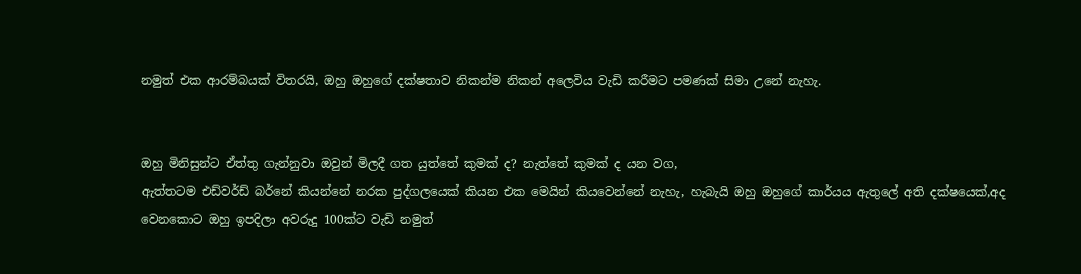නමුත් එක ආරම්බයක් විතරයි, ඔහු ඔහුගේ දක්ෂතාව නිකන්ම නිකන් අලෙවිය වැඩි කරීමට පමණක් සිමා උනේ නැහැ.


ඔහු මිනිසුන්ට ඒත්තු ගැන්නුවා ඔවුන් මිලදී ගත යුත්තේ කුමක් ද? නැත්තේ කුමක් ද යන වග,
ඇත්තටම එඩ්වර්ඩ් බර්නේ කියන්නේ නරක පුද්ගලයෙක් කියන එක මෙයින් කියවෙන්නේ නැහැ, හැබැයි ඔහු ඔහුගේ කාර්යය ඇතුලේ අති දක්ෂයෙක්,අද වෙනකොට ඔහු ඉපදිලා අවරුදු 100ක්ට වැඩි නමුත්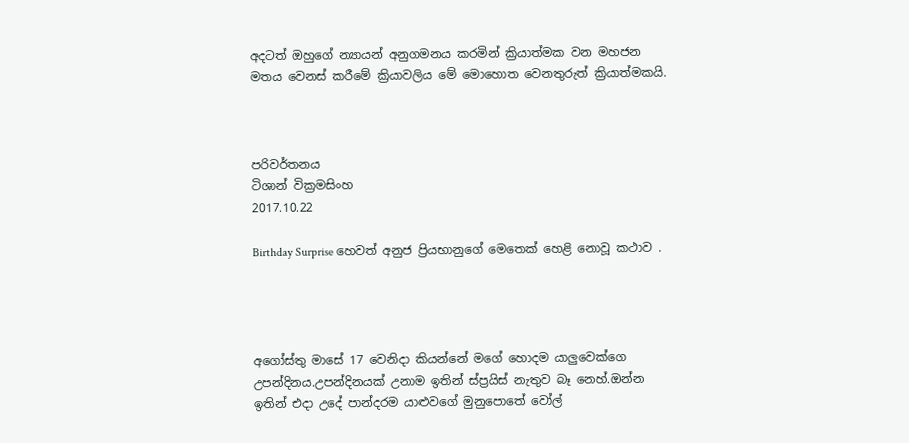අදටත් ඔහුගේ න්‍යායන් අනුගමනය කරමින් ක්‍රියාත්මක වන මහජන මතය වෙනස් කරීමේ ක්‍රියාවලිය මේ මොහොත වෙනතුරුත් ක්‍රියාත්මකයි.



පරිවර්තනය
ටිශාන් වික්‍රමසිංහ
2017.10.22

Birthday Surprise හෙවත් අනුජ ප්‍රියභානුගේ මෙතෙක් හෙළි නොවූ කථාව .




අගෝස්තු මාසේ 17 වෙනිදා කියන්නේ මගේ හොදම යාලුවෙක්ගෙ උපන්දිනය.උපන්දිනයක් උනාම ඉතින් ස්ප්‍රයිස් නැතුව බෑ නෙහ්.ඔන්න ඉතින් එදා උදේ පාන්දරම යාළුවගේ මුනුපොතේ වෝල්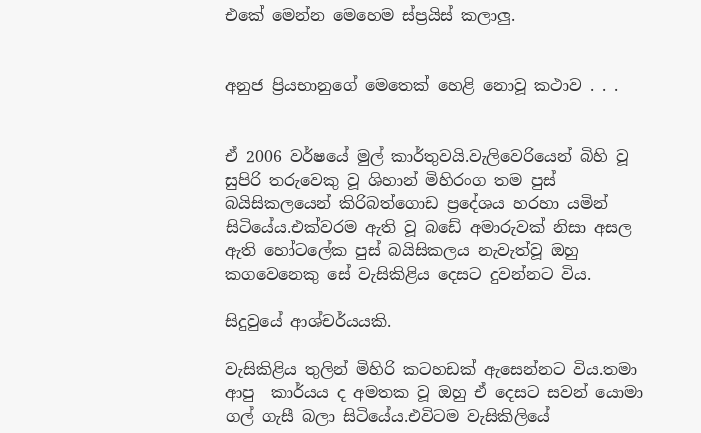එකේ මෙන්න මෙහෙම ස්ප්‍රයිස් කලාලු.


අනුජ ප්‍රියභානුගේ මෙතෙක් හෙළි නොවූ කථාව . . .


ඒ 2006 වර්ෂයේ මුල් කාර්තුවයි.වැලිවෙරියෙන් බිහි වූ සුපිරි තරුවෙකු වූ ශිහාන් මිහිරංග තම පුස් බයිසිකලයෙන් කිරිබත්ගොඩ ප්‍රදේශය හරහා යමින් සිටියේය.එක්වරම ඇති වූ බඩේ අමාරුවක් නිසා අසල ඇති හෝටලේක පුස් බයිසිකලය නැවැත්වූ ඔහු කගවෙනෙකු සේ වැසිකිළිය දෙසට දුවන්නට විය.

සිදුවුයේ ආශ්චර්යයකි.

වැසිකිළිය තුලින් මිහිරි කටහඩක් ඇසෙන්නට විය.තමා ආපු  කාර්යය ද අමතක වූ ඔහු ඒ දෙසට සවන් යොමා ගල් ගැසී බලා සිටියේය.එවිටම වැසිකිලියේ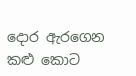දොර ඇරගෙන කළු කොට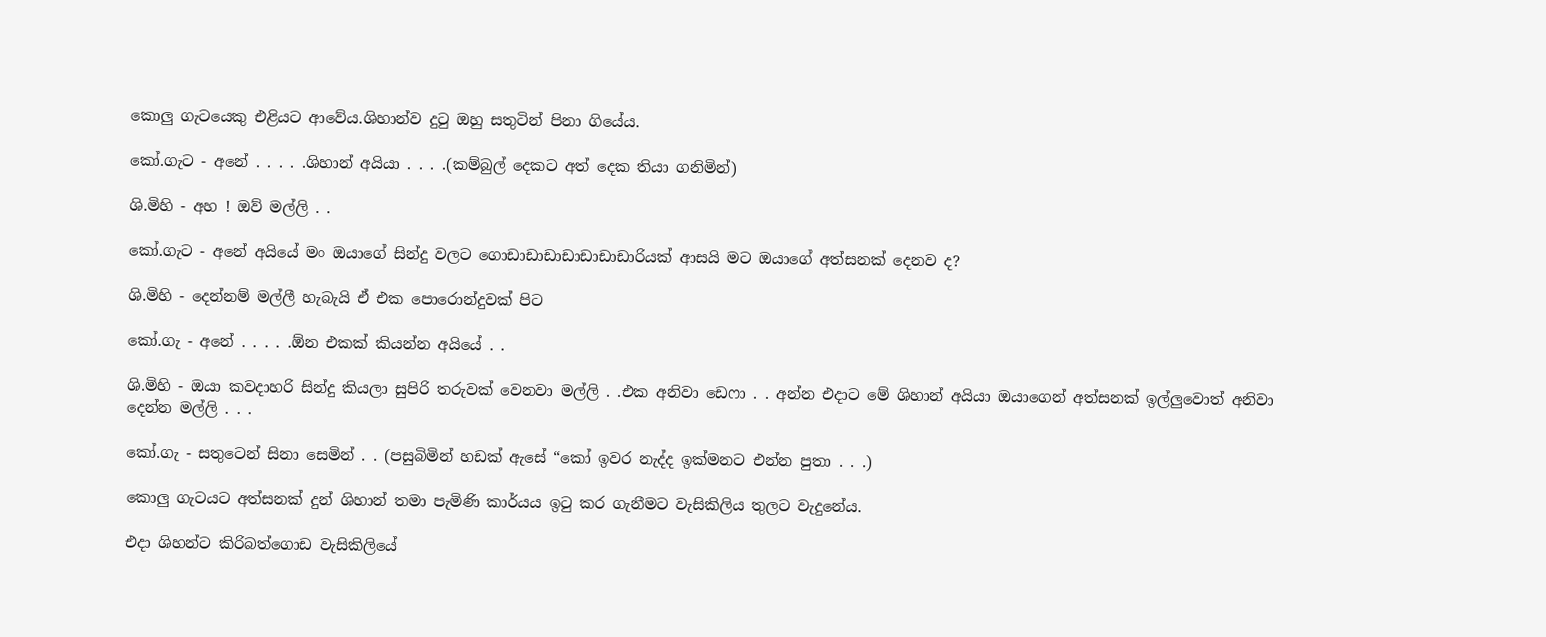කොලු ගැටයෙකු එළියට ආවේය.ශිහාන්ව දුටු ඔහු සතුටින් පිනා ගියේය.

කෝ.ගැට - අනේ . . . . .ශිහාන් අයියා . . . .(කම්බුල් දෙකට අත් දෙක තියා ගනිමින්)

ශි.මිහි - අහ ! ඔව් මල්ලි . .

කෝ.ගැට - අනේ අයියේ මං ඔයාගේ සින්දු වලට ගොඩාඩාඩාඩාඩාඩාඩාරියක් ආසයි මට ඔයාගේ අත්සනක් දෙනව ද?

ශි.මිහි - දෙන්නම් මල්ලී හැබැයි ඒ එක පොරොන්දුවක් පිට

කෝ.ගැ - අනේ . . . . .ඕන එකක් කියන්න අයියේ . .

ශි.මිහි - ඔයා කවදාහරි සින්දු කියලා සුපිරි තරුවක් වෙනවා මල්ලි . .එක අනිවා ඩෙෆා . . අන්න එදාට මේ ශිහාන් අයියා ඔයාගෙන් අත්සනක් ඉල්ලුවොත් අනිවා දෙන්න මල්ලි . . .

කෝ.ගැ - සතුටෙන් සිනා සෙමින් . . (පසුබිමින් හඩක් ඇසේ “කෝ ඉවර නැද්ද ඉක්මනට එන්න පුතා . . .)

කොලු ගැටයට අත්සනක් දුන් ශිහාන් තමා පැමිණි කාර්යය ඉටු කර ගැනීමට වැසිකිලිය තුලට වැදුනේය.

එදා ශිහන්ට කිරිබත්ගොඩ වැසිකිලියේ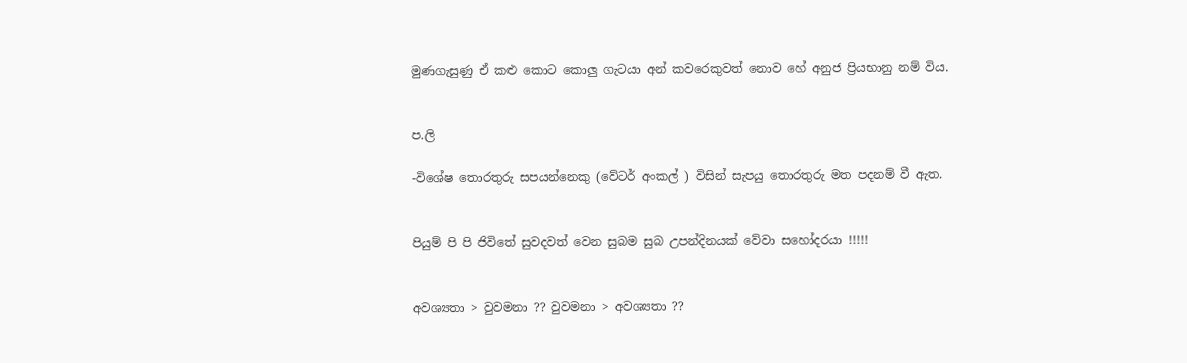මුණගැසුණු ඒ කළු කොට කොලු ගැටයා අන් කවරෙකුවත් නොව හේ අනුජ ප්‍රියභානු නම් විය.


ප.ලි

-විශේෂ තොරතුරු සපයන්නෙකු (වේටර් අංකල් ) විසින් සැපයු තොරතුරු මත පදනම් වී ඇත.


පියුම් පි පි ජිවිතේ සුවදවත් වෙන සුබම සුබ උපන්දිනයක් වේවා සහෝදරයා !!!!!


අවශ්‍යතා > වුවමනා ?? වුවමනා > අවශ්‍යතා ??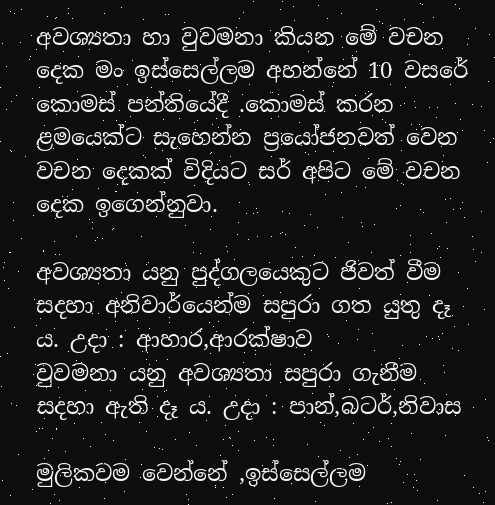අවශ්‍යතා හා වුවමනා කියන මේ වචන දෙක මං ඉස්සෙල්ලම අහන්නේ 10 වසරේ කොමස් පන්තියේදී .කොමස් කරන ළමයෙක්ට සැහෙන්න ප්‍රයෝජනවත් වෙන වචන දෙකක් විදියට සර් අපිට මේ වචන දෙක ඉගෙන්නුවා.

අවශ්‍යතා යනු පුද්ගලයෙකුට ජිවත් වීම සදහා අනිවාර්යෙන්ම සපුරා ගත යුතු දෑ ය. උදා : ආහාර,ආරක්ෂාව
වුවමනා යනු අවශ්‍යතා සපුරා ගැනීම සදහා ඇති දෑ ය. උදා : පාන්,බටර්,නිවාස

මුලිකවම වෙන්නේ ,ඉස්සෙල්ලම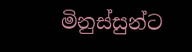මිනුස්සුන්ට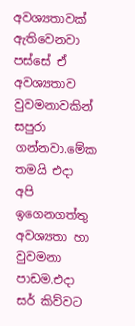අවශ්‍යතාවක් ඇතිවෙනවා පස්සේ ඒ අවශ්‍යතාව වුවමනාවකින් සපුරා ගන්නවා.මේක තමයි එදා අපි ඉගෙනගත්තු අවශ්‍යතා හා වුවමනා පාඩම.එදා සර් කිව්වට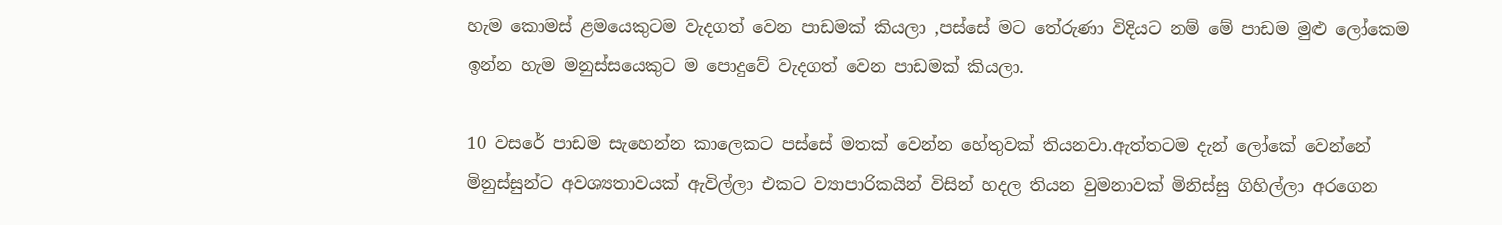හැම කොමස් ළමයෙකුටම වැදගත් වෙන පාඩමක් කියලා ,පස්සේ මට තේරුණා විදියට නම් මේ පාඩම මුළු ලෝකෙම ඉන්න හැම මනුස්සයෙකුට ම පොදුවේ වැදගත් වෙන පාඩමක් කියලා.

10 වසරේ පාඩම සැහෙන්න කාලෙකට පස්සේ මතක් වෙන්න හේතුවක් තියනවා.ඇත්තටම දැන් ලෝකේ වෙන්නේ මිනුස්සුන්ට අවශ්‍යතාවයක් ඇවිල්ලා එකට ව්‍යාපාරිකයින් විසින් හදල තියන වුමනාවක් මිනිස්සු ගිහිල්ලා අරගෙන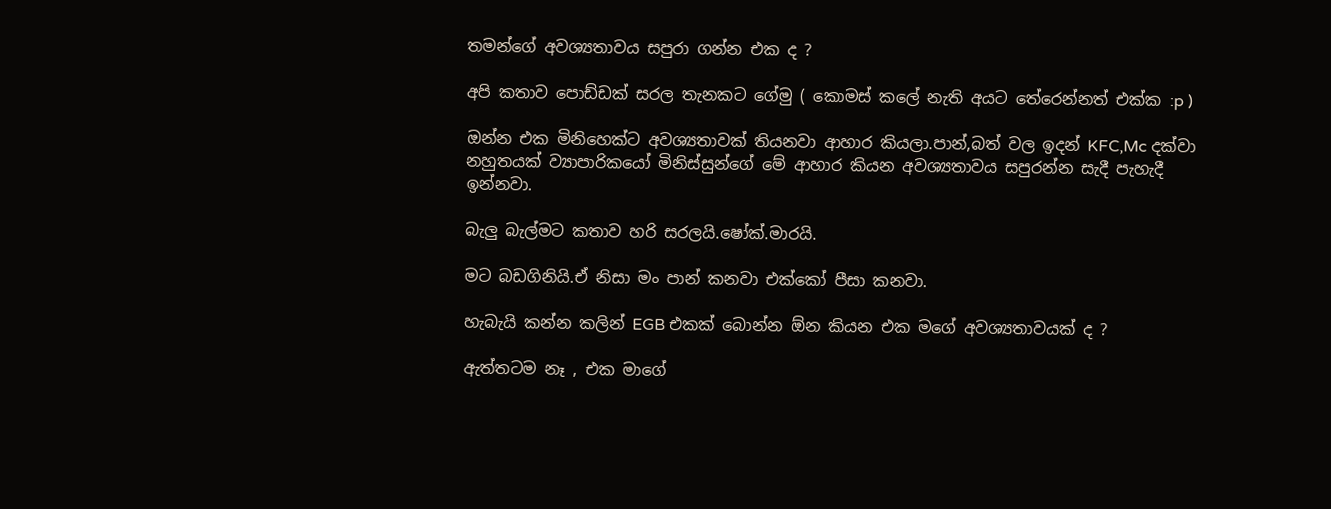තමන්ගේ අවශ්‍යතාවය සපුරා ගන්න එක ද ?

අපි කතාව පොඩ්ඩක් සරල තැනකට ගේමු ( කොමස් කලේ නැති අයට තේරෙන්නත් එක්ක :p )

ඔන්න එක මිනිහෙක්ට අවශ්‍යතාවක් තියනවා ආහාර කියලා.පාන්,බත් වල ඉදන් KFC,Mc දක්වා නහුතයක් ව්‍යාපාරිකයෝ මිනිස්සුන්ගේ මේ ආහාර කියන අවශ්‍යතාවය සපුරන්න සැදී පැහැදී ඉන්නවා.

බැලු බැල්මට කතාව හරි සරලයි.ෂෝක්.මාරයි.

මට බඩගිනියි.ඒ නිසා මං පාන් කනවා එක්කෝ පීසා කනවා.

හැබැයි කන්න කලින් EGB එකක් බොන්න ඕන කියන එක මගේ අවශ්‍යතාවයක් ද ?

ඇත්තටම නෑ , එක මාගේ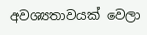අවශ්‍යතාවයක් වෙලා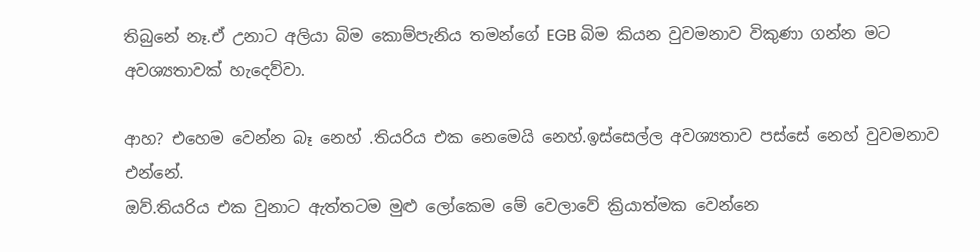තිබුනේ නෑ.ඒ උනාට අලියා බිම කොම්පැනිය තමන්ගේ EGB බිම කියන වුවමනාව විකුණා ගන්න මට අවශ්‍යතාවක් හැදෙව්වා.

ආහ? එහෙම වෙන්න බෑ නෙහ් .තියරිය එක නෙමෙයි නෙහ්.ඉස්සෙල්ල අවශ්‍යතාව පස්සේ නෙහ් වුවමනාව එන්නේ.
ඔව්.තියරිය එක වුනාට ඇත්තටම මුළු ලෝකෙම මේ වෙලාවේ ක්‍රියාත්මක වෙන්නෙ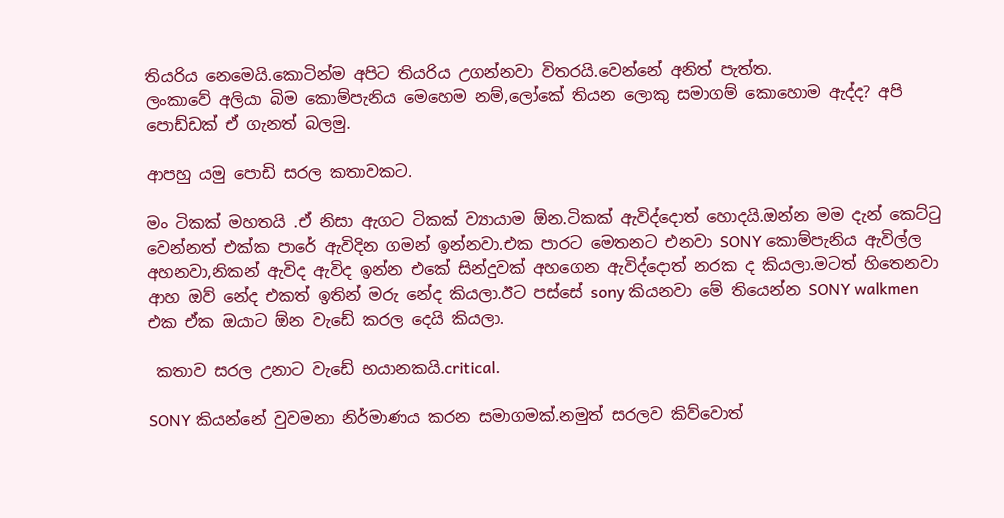තියරිය නෙමෙයි.කොටින්ම අපිට තියරිය උගන්නවා විතරයි.වෙන්නේ අනිත් පැත්ත.
ලංකාවේ අලියා බිම කොම්පැනිය මෙහෙම නම්,ලෝකේ තියන ලොකු සමාගම් කොහොම ඇද්ද? අපි පොඩ්ඩක් ඒ ගැනත් බලමු.

ආපහු යමු පොඩි සරල කතාවකට.

මං ටිකක් මහතයි .ඒ නිසා ඇගට ටිකක් ව්‍යායාම ඕන.ටිකක් ඇවිද්දොත් හොදයි.ඔන්න මම දැන් කෙට්ටු වෙන්නත් එක්ක පාරේ ඇවිදින ගමන් ඉන්නවා.එක පාරට මෙතනට එනවා SONY කොම්පැනිය ඇවිල්ල අහනවා,නිකන් ඇවිද ඇවිද ඉන්න එකේ සින්දුවක් අහගෙන ඇවිද්දොත් නරක ද කියලා.මටත් හිතෙනවා ආහ ඔව් නේද එකත් ඉතින් මරු නේද කියලා.ඊට පස්සේ sony කියනවා මේ තියෙන්න SONY walkmen එක ඒක ඔයාට ඕන වැඩේ කරල දෙයි කියලා.

 කතාව සරල උනාට වැඩේ භයානකයි.critical.

SONY කියන්නේ වුවමනා නිර්මාණය කරන සමාගමක්.නමුත් සරලව කිව්වොත්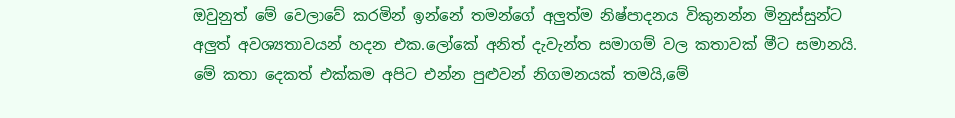ඔවුනුත් මේ වෙලාවේ කරමින් ඉන්නේ තමන්ගේ අලුත්ම නිෂ්පාදනය විකුනන්න මිනුස්සුන්ට අලුත් අවශ්‍යතාවයන් හදන එක.ලෝකේ අනිත් දැවැන්ත සමාගම් වල කතාවක් මීට සමානයි.
මේ කතා දෙකත් එක්කම අපිට එන්න පුළුවන් නිගමනයක් තමයි,මේ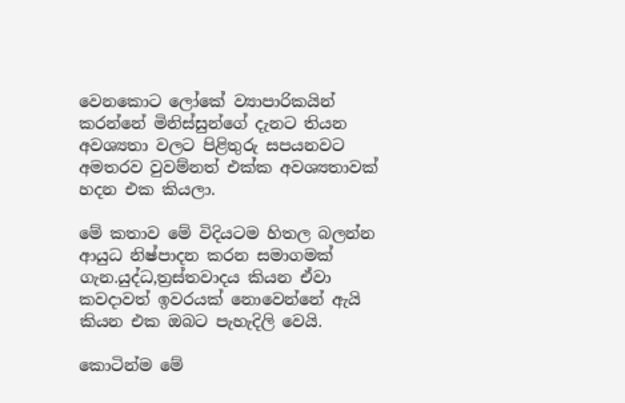වෙනකොට ලෝකේ ව්‍යාපාරිකයින් කරන්නේ මිනිස්සුන්ගේ දැනට තියන අවශ්‍යතා වලට පිළිතුරු සපයනවට අමතරව වුවම්නත් එක්ක අවශ්‍යතාවක් හදන එක කියලා.

මේ කතාව මේ විදියටම හිතල බලන්න ආයුධ නිෂ්පාදන කරන සමාගමක් ගැන.යුද්ධ,ත්‍රස්තවාදය කියන ඒවා කවදාවත් ඉවරයක් නොවෙන්නේ ඇයි කියන එක ඔබට පැහැදිලි වෙයි.

කොටින්ම මේ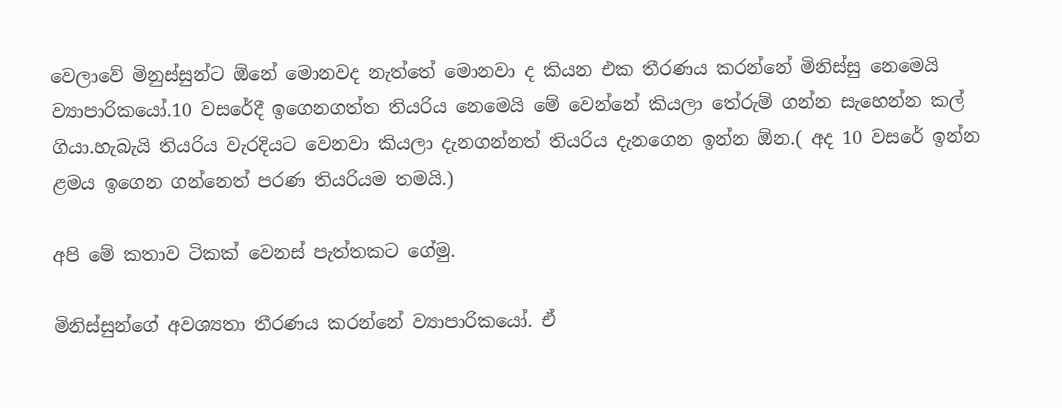වෙලාවේ මිනුස්සුන්ට ඕනේ මොනවද නැත්තේ මොනවා ද කියන එක තීරණය කරන්නේ මිනිස්සු නෙමෙයි ව්‍යාපාරිකයෝ.10 වසරේදී ඉගෙනගත්ත තියරිය නෙමෙයි මේ වෙන්නේ කියලා තේරුම් ගන්න සැහෙන්න කල් ගියා.හැබැයි තියරිය වැරදියට වෙනවා කියලා දැනගන්නත් තියරිය දැනගෙන ඉන්න ඕන.( අද 10 වසරේ ඉන්න ළමය ඉගෙන ගන්නෙත් පරණ තියරියම තමයි.)

අපි මේ කතාව ටිකක් වෙනස් පැත්තකට ගේමු.

මිනිස්සුන්ගේ අවශ්‍යතා තීරණය කරන්නේ ව්‍යාපාරිකයෝ. ඒ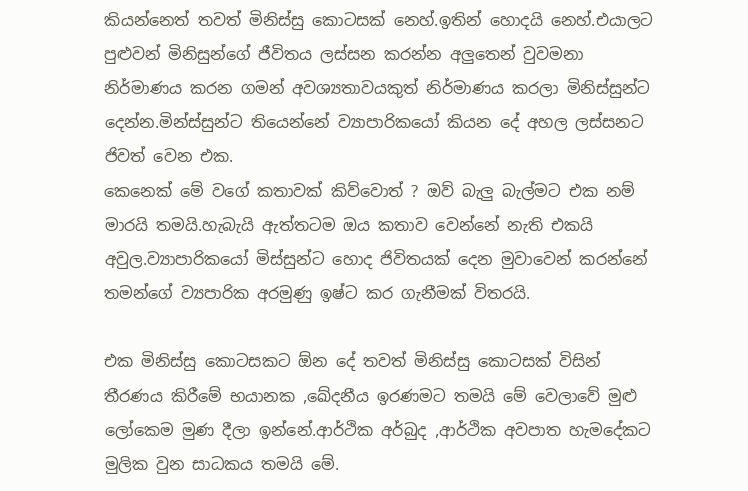කියන්නෙත් තවත් මිනිස්සු කොටසක් නෙහ්.ඉතින් හොදයි නෙහ්.එයාලට පුළුවන් මිනිසුන්ගේ ජීවිතය ලස්සන කරන්න අලුතෙන් වුවමනා නිර්මාණය කරන ගමන් අවශ්‍යතාවයකුත් නිර්මාණය කරලා මිනිස්සුන්ට දෙන්න.මින්ස්සුන්ට තියෙන්නේ ව්‍යාපාරිකයෝ කියන දේ අහල ලස්සනට ජිවත් වෙන එක.
කෙනෙක් මේ වගේ කතාවක් කිව්වොත් ? ඔව් බැලු බැල්මට එක නම් මාරයි තමයි.හැබැයි ඇත්තටම ඔය කතාව වෙන්නේ නැති එකයි අවුල.ව්‍යාපාරිකයෝ මිස්සුන්ට හොද ජිවිතයක් දෙන මුවාවෙන් කරන්නේ තමන්ගේ ව්‍යපාරික අරමුණු ඉෂ්ට කර ගැනීමක් විතරයි.

එක මිනිස්සු කොටසකට ඕන දේ තවත් මිනිස්සු කොටසක් විසින් තීරණය කිරීමේ භයානක ,ඛේදනීය ඉරණමට තමයි මේ වෙලාවේ මුළු ලෝකෙම මුණ දීලා ඉන්නේ.ආර්ථික අර්බුද ,ආර්ථික අවපාත හැමදේකට මුලික වුන සාධකය තමයි මේ.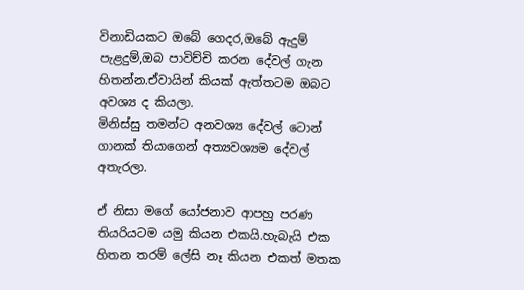විනාඩියකට ඔබේ ගෙදර,ඔබේ ඇදුම් පැළදුම්,ඔබ පාවිච්චි කරන දේවල් ගැන හිතන්න.ඒවායින් කියක් ඇත්තටම ඔබට අවශ්‍ය ද කියලා.
මිනිස්සු තමන්ට අනවශ්‍ය දේවල් ටොන් ගානක් තියාගෙන් අත්‍යවශ්‍යම දේවල් අතැරලා.

ඒ නිසා මගේ යෝජනාව ආපහු පරණ තියරියටම යමු කියන එකයි.හැබැයි එක හිතන තරම් ලේසි නෑ කියන එකත් මතක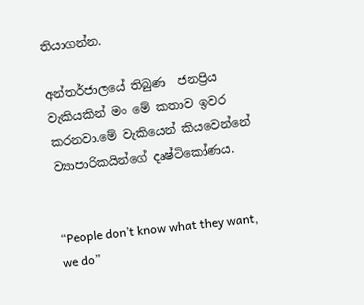තියාගන්න.

අන්තර්ජාලයේ තිබුණ  ජනප්‍රිය වැකියකින් මං මේ කතාව ඉවර කරනවා.මේ වැකියෙන් කියවෙන්නේ ව්‍යාපාරිකයින්ගේ දෘෂ්ටිකෝණය.


“People don’t know what they want, we do”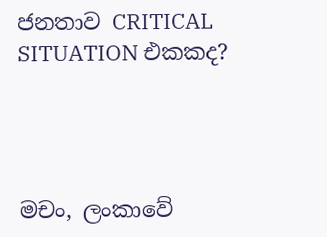ජනතාව CRITICAL SITUATION එකකද?




මචං, ලංකාවේ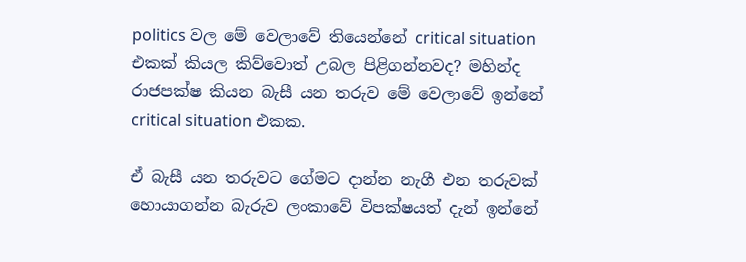politics වල මේ වෙලාවේ තියෙන්නේ critical situation එකක් කියල කිව්වොත් උබල පිළිගන්නවද? මහින්ද රාජපක්ෂ කියන බැසී යන තරුව මේ වෙලාවේ ඉන්නේ critical situation එකක.

ඒ බැසී යන තරුවට ගේමට දාන්න නැගී එන තරුවක් හොයාගන්න බැරුව ලංකාවේ විපක්ෂයත් දැන් ඉන්නේ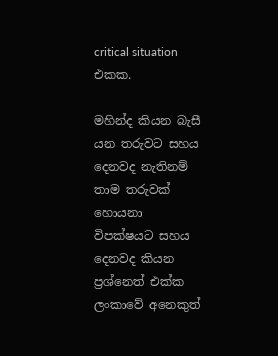critical situation එකක.

මහින්ද කියන බැසී යන තරුවට සහය දෙනවද නැතිනම් තාම තරුවක් හොයනා විපක්ෂයට සහය දෙනවද කියන ප්‍රශ්නෙත් එක්ක ලංකාවේ අනෙකුත්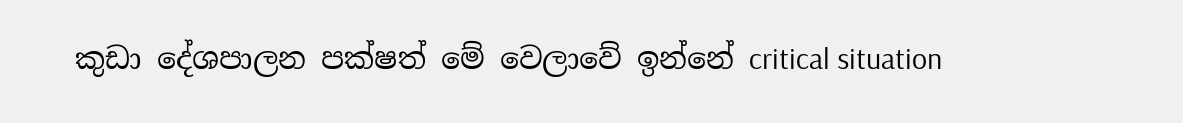කුඩා දේශපාලන පක්ෂත් මේ වෙලාවේ ඉන්නේ critical situation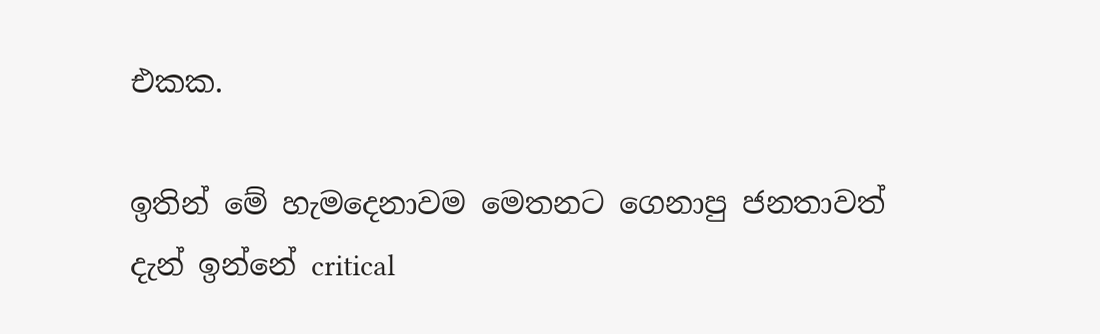එකක.

ඉතින් මේ හැමදෙනාවම මෙතනට ගෙනාපු ජනතාවත් දැන් ඉන්නේ critical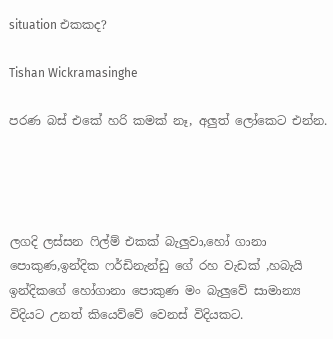situation එකකද?

Tishan Wickramasinghe

පරණ බස් එකේ හරි කමක් නෑ, අලුත් ලෝකෙට එන්න.




ලගදි ලස්සන ෆිල්ම් එකක් බැලුවා,හෝ ගානා පොකුණ,ඉන්දික ෆර්ඩිනැන්ඩු ගේ රහ වැඩක් ,හබැයි ඉන්දිකගේ හෝගානා පොකුණ මං බැලුවේ සාමාන්‍ය විදියට උනත් කියෙව්වේ වෙනස් විදියකට.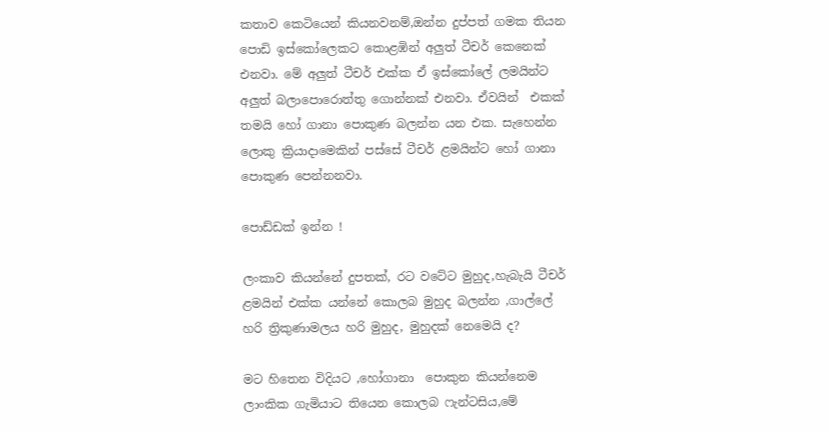කතාව කෙටියෙන් කියනවනම්,ඔන්න දුප්පත් ගමක තියන පොඩි ඉස්කෝලෙකට කොළඹින් අලුත් ටීචර් කෙනෙක් එනවා. මේ අලුත් ටීචර් එක්ක ඒ ඉස්කෝලේ ලමයින්ට අලුත් බලාපොරොත්තු ගොන්නක් එනවා. ඒවයින්  එකක් තමයි හෝ ගානා පොකුණ බලන්න යන එක. සැහෙන්න ලොකු ක්‍රියාදාමෙකින් පස්සේ ටීචර් ළමයින්ට හෝ ගානා පොකුණ පෙන්නනවා.

පොඩ්ඩක් ඉන්න !

ලංකාව කියන්නේ දුපතක්, රට වටේට මුහුද,හැබැයි ටීචර් ළමයින් එක්ක යන්නේ කොලබ මුහුද බලන්න ,ගාල්ලේ හරි ත්‍රිකුණාමලය හරි මුහුද, මුහුදක් නෙමෙයි ද?

මට හිතෙන විදියට ,හෝගානා  පොකුන කියන්නෙම ලාංකික ගැමියාට තියෙන කොලබ ෆැන්ටසිය,මේ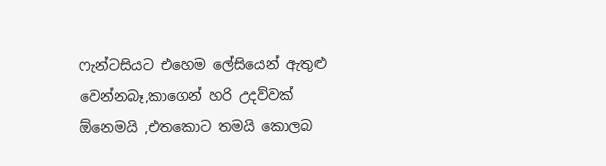ෆැන්ටසියට එහෙම ලේසියෙන් ඇතුළු වෙන්නබෑ,කාගෙන් හරි උදව්වක් ඕනෙමයි ,එතකොට තමයි කොලබ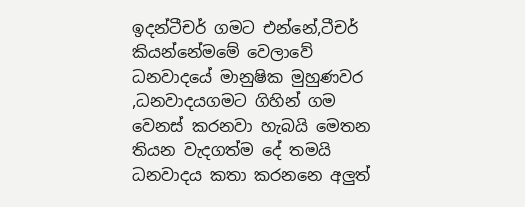ඉදන්ටීචර් ගමට එන්නේ,ටීචර් කියන්නේමමේ වෙලාවේ ධනවාදයේ මානුෂික මුහුණවර ,ධනවාදයගමට ගිහින් ගම වෙනස් කරනවා හැබයි මෙතන තියන වැදගත්ම දේ තමයි ධනවාදය කතා කරනනෙ අලුත්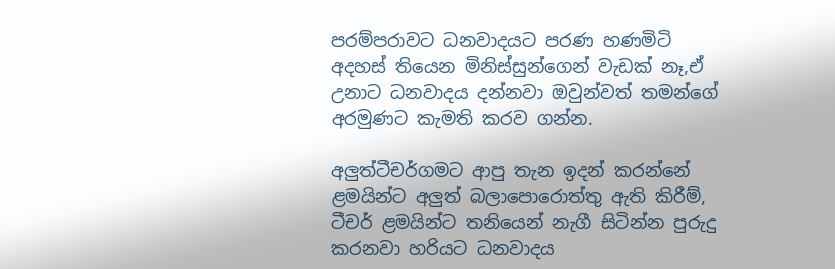පරම්පරාවට ධනවාදයට පරණ හණමිටි අදහස් තියෙන මිනිස්සුන්ගෙන් වැඩක් නෑ,ඒ උනාට ධනවාදය දන්නවා ඔවුන්වත් තමන්ගේ අරමුණට කැමති කරව ගන්න.

අලුත්ටීචර්ගමට ආපු තැන ඉදන් කරන්නේ ළමයින්ට අලුත් බලාපොරොත්තු ඇති කිරීම්, ටීචර් ළමයින්ට තනියෙන් නැගී සිටින්න පුරුදු කරනවා හරියට ධනවාදය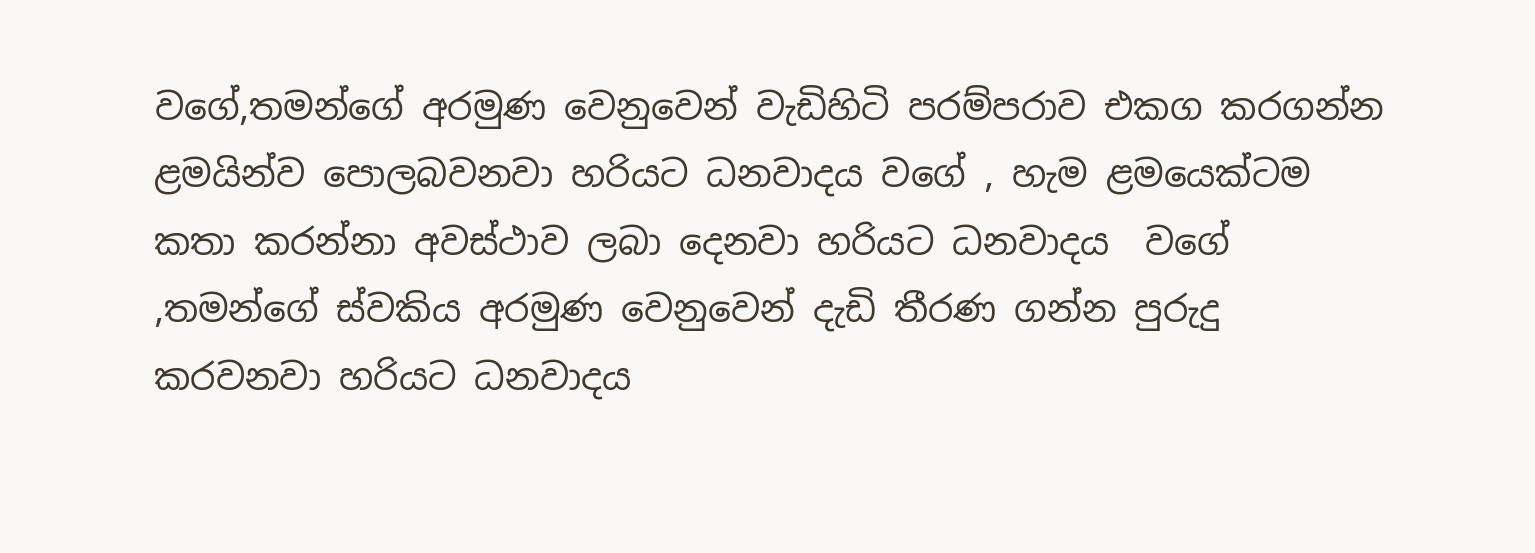වගේ,තමන්ගේ අරමුණ වෙනුවෙන් වැඩිහිටි පරම්පරාව එකග කරගන්න  ළමයින්ව පොලබවනවා හරියට ධනවාදය වගේ , හැම ළමයෙක්ටම කතා කරන්නා අවස්ථාව ලබා දෙනවා හරියට ධනවාදය  වගේ ,තමන්ගේ ස්වකිය අරමුණ වෙනුවෙන් දැඩි තීරණ ගන්න පුරුදු කරවනවා හරියට ධනවාදය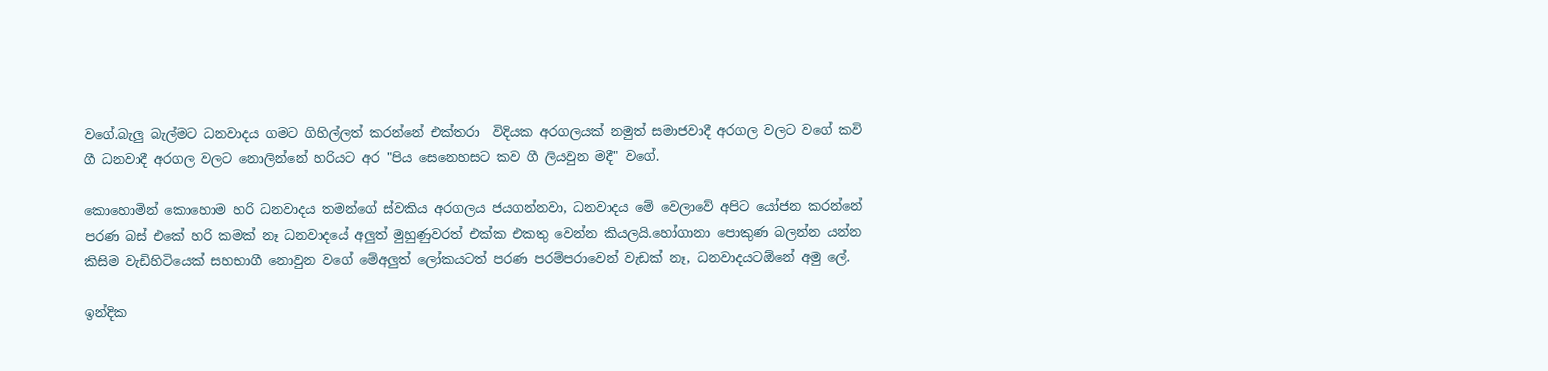වගේ.බැලු බැල්මට ධනවාදය ගමට ගිහිල්ලත් කරන්නේ එක්තරා  විදියක අරගලයක් නමුත් සමාජවාදී අරගල වලට වගේ කවි ගී ධනවාදී අරගල වලට නොලින්නේ හරියට අර "පිය සෙනෙහසට කව ගී ලියවුන මදී" වගේ.

කොහොමින් කොහොම හරි ධනවාදය තමන්ගේ ස්වකිය අරගලය ජයගන්නවා, ධනවාදය මේ වෙලාවේ අපිට යෝජන කරන්නේ පරණ බස් එකේ හරි කමක් නෑ ධනවාදයේ අලුත් මුහුණුවරත් එක්ක එකතු වෙන්න කියලයි.හෝගානා පොකුණ බලන්න යන්න කිසිම වැඩිහිටියෙක් සහභාගී නොවුන වගේ මේඅලුත් ලෝකයටත් පරණ පරම්පරාවෙන් වැඩක් නෑ, ධනවාදයටඕනේ අමු ලේ.

ඉන්දික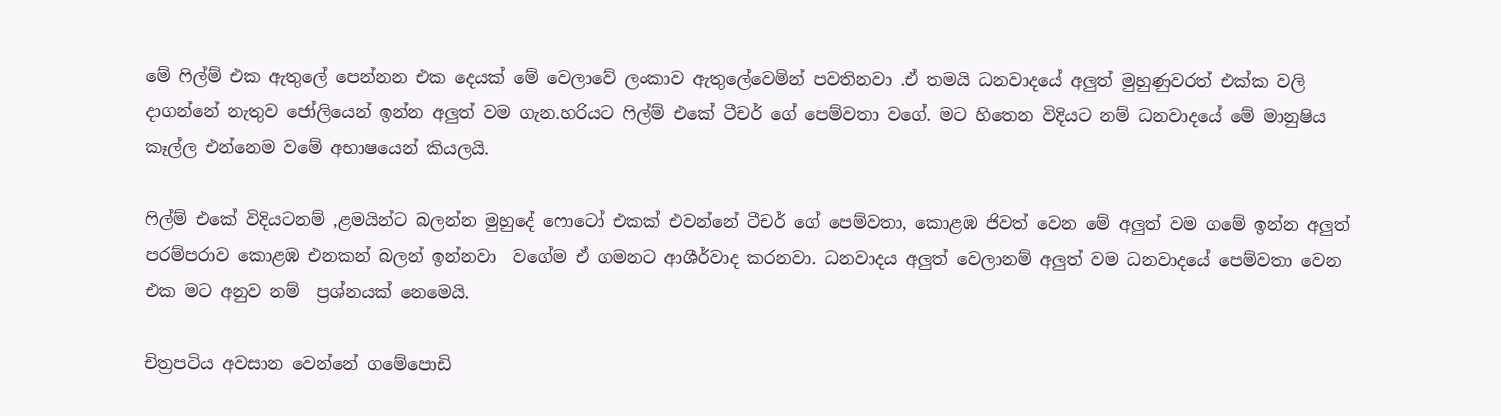මේ ෆිල්ම් එක ඇතුලේ පෙන්නන එක දෙයක් මේ වෙලාවේ ලංකාව ඇතුලේවෙමින් පවතිනවා .ඒ තමයි ධනවාදයේ අලුත් මුහුණුවරත් එක්ක වලි දාගන්නේ නැතුව ජෝලියෙන් ඉන්න අලුත් වම ගැන.හරියට ෆිල්ම් එකේ ටීචර් ගේ පෙම්වතා වගේ. මට හිතෙන විදියට නම් ධනවාදයේ මේ මානුෂිය කෑල්ල එන්නෙම වමේ අභාෂයෙන් කියලයි.

ෆිල්ම් එකේ විදියටනම් ,ළමයින්ට බලන්න මුහුදේ ෆොටෝ එකක් එවන්නේ ටීචර් ගේ පෙම්වතා, කොළඹ ජිවත් වෙන මේ අලුත් වම ගමේ ඉන්න අලුත් පරම්පරාව කොළඹ එනකන් බලන් ඉන්නවා  වගේම ඒ ගමනට ආශීර්වාද කරනවා. ධනවාදය අලුත් වෙලානම් අලුත් වම ධනවාදයේ පෙම්වතා වෙන එක මට අනුව නම්  ප්‍රශ්නයක් නෙමෙයි.

චිත්‍රපටිය අවසාන වෙන්නේ ගමේපොඩි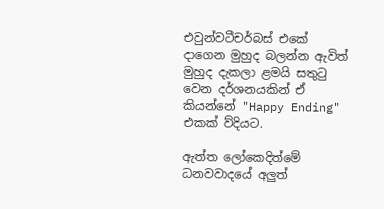එවුන්වටීචර්බස් එකේ දාගෙන මුහුද බලන්න ඇවිත් මුහුද දැකලා ළමයි සතුටු වෙන දර්ශනයකින් ඒ කියන්නේ "Happy Ending" එකක් ව්දියට.

ඇත්ත ලෝකෙදිත්මේ ධනවවාදයේ අලුත්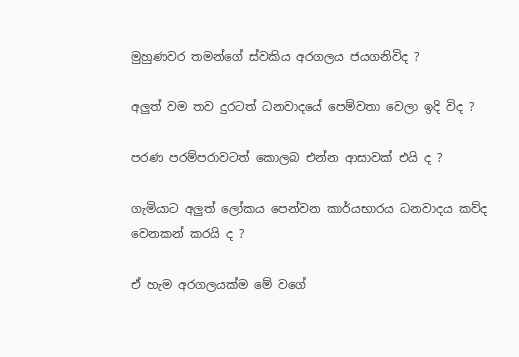මුහුණවර තමන්ගේ ස්වකිය අරගලය ජයගනිවිද ?

අලුත් වම තව දුරටත් ධනවාදයේ පෙම්වතා වෙලා ඉදි විද ?

පරණ පරම්පරාවටත් කොලබ එන්න ආසාවක් එයි ද ?

ගැමියාට අලුත් ලෝකය පෙන්වන කාර්යභාරය ධනවාදය කව්ද වෙනකන් කරයි ද ?

ඒ හැම අරගලයක්ම මේ වගේ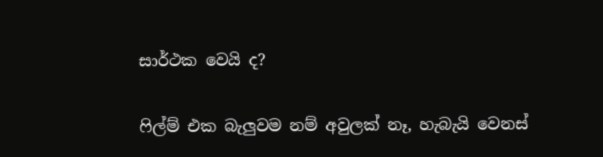සාර්ථක වෙයි ද?

ෆිල්ම් එක බැලුවම නම් අවුලක් නෑ, හැබැයි වෙනස්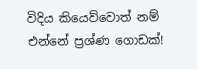විදිය කියෙව්වොත් නම් එන්නේ ප්‍රශ්ණ ගොඩක්!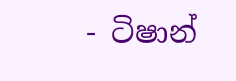- ටිෂාන්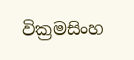වික්‍රමසිංහ